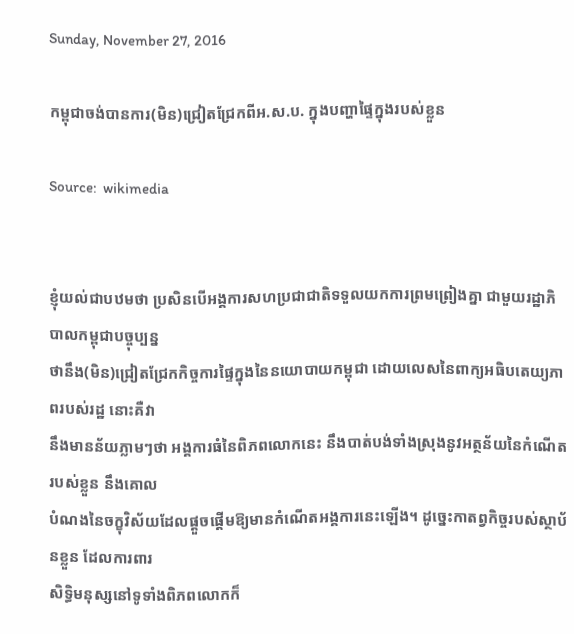Sunday, November 27, 2016

កម្ពុជាចង់បានការ(មិន)ជ្រៀតជ្រែកពីអ.ស.ប. ក្នុងបញ្ហាផ្ទៃក្នុងរបស់ខ្លួន

Source:  wikimedia


ខ្ញុំយល់ជាបឋមថា ប្រសិនបើអង្គការសហប្រជាជាតិទទួលយកការព្រមព្រៀងគ្នា ជាមួយរដ្ឋាភិបាលកម្ពុជាបច្ចុប្បន្ន
ថានឹង(មិន)ជ្រៀតជ្រែកកិច្ចការផ្ទៃក្នុងនៃនយោបាយកម្ពុជា ដោយលេសនៃពាក្យអធិបតេយ្យភាពរបស់រដ្ឋ នោះគឺវា
នឹងមានន័យភ្លាមៗថា អង្គការធំនៃពិភពលោកនេះ នឹងបាត់បង់ទាំងស្រុងនូវអត្ថន័យនៃកំណើតរបស់ខ្លួន នឹងគោល
បំណងនៃចក្ខុវិស័យដែលផ្តួចផ្តើមឱ្យមានកំណើតអង្គការនេះឡើង។ ដូច្នេះកាតព្វកិច្ចរបស់ស្ថាប័នខ្លួន ដែលការពារ
សិទ្ធិមនុស្សនៅទូទាំងពិភពលោកក៏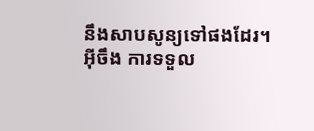នឹងសាបសូន្យទៅផងដែរ។ អ៊ីចឹង ការទទួល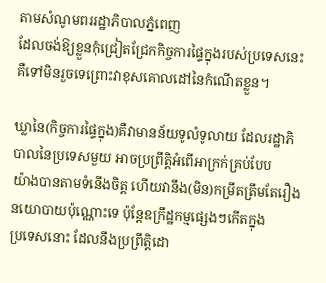តាមសំណូមពររដ្ឋាភិបាលភ្នំពេញ
ដែលចង់ឱ្យខ្លួនកុំជ្រៀតជ្រែកកិច្ចការផ្ទៃក្នុងរបស់ប្រទេសនេះ គឺទៅមិនរួចទេព្រោះវាខុសគោលដៅនៃកំណើតខ្លួន។

ឃ្លានៃ(កិច្ចការផ្ទៃក្នុង)គឺវាមានន័យទូលំទូលាយ ដែលរដ្ឋាភិបាលនៃប្រទេសមួយ អាចប្រព្រឹត្តិអំពើអាក្រក់គ្រប់បែប
យ៉ាងបានតាមទំនើងចិត្ត ហើយវានឹង(មិន)កម្រឹតត្រឹមតែរឿងនយោបាយប៉ុណ្ណោះទេ ប៉ុន្តែឧក្រឹដ្ឋកម្មផ្សេងៗកើតក្នុង
ប្រទេសនោះ ដែលនឹងប្រព្រឹត្តិដោ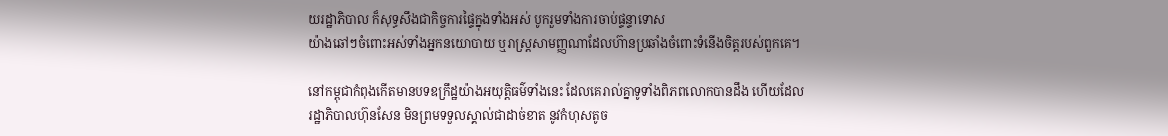យរដ្ឋាភិបាល ក៏សុទ្ធសឹងជាកិច្ចការផ្ទៃក្នុងទាំងអស់ បូករួមទាំងការចាប់ផ្ទន្ទាទោស
យ៉ាងឆៅៗចំពោះអស់ទាំងអ្នកនយោបាយ ឬរាស្ត្រសាមញ្ញណាដែលហ៊ានប្រឆាំងចំពោះទំនើងចិត្តរបស់ពួកគេ។

នៅកម្ពុជាកំពុងកើតមានបទឧក្រឹដ្ឋយ៉ាងអយុត្តិធម៌ទាំងនេះ ដែលគេរាល់គ្នាទូទាំងពិភពលោកបានដឹង ហើយដែល
រដ្ឋាភិបាលហ៊ុនសែន មិនព្រមទទួលស្គាល់ជាដាច់ខាត នូវកំហុសតូច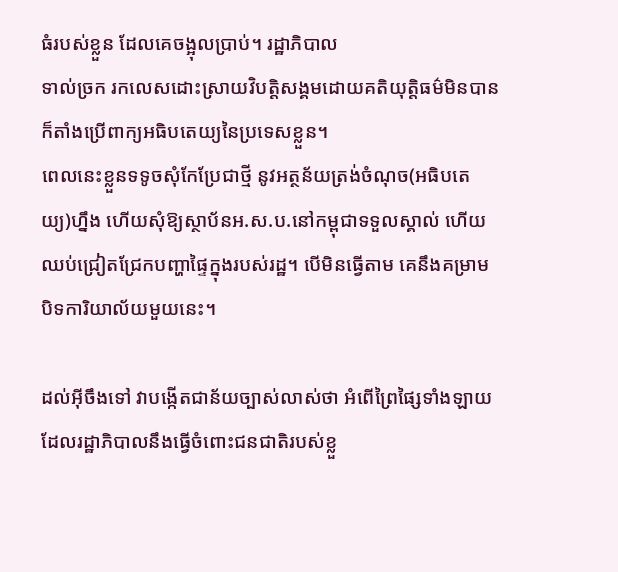ធំរបស់ខ្លួន ដែលគេចង្អុលប្រាប់។ រដ្ឋាភិបាល
ទាល់ច្រក រកលេសដោះស្រាយវិបត្តិសង្គមដោយគតិយុត្តិធម៌មិនបាន ក៏តាំងប្រើពាក្យអធិបតេយ្យនៃប្រទេសខ្លួន។
ពេលនេះខ្លួនទទូចសុំកែប្រែជាថ្មី នូវអត្ថន័យត្រង់ចំណុច(អធិបតេយ្យ)ហ្នឹង ហើយសុំឱ្យស្ថាប័នអ.ស.ប.នៅកម្ពុជាទទួលស្គាល់ ហើយឈប់ជ្រៀតជ្រែកបញ្ហាផ្ទៃក្នុងរបស់រដ្ឋ។ បើមិនធ្វើតាម គេនឹងគម្រាមបិទការិយាល័យមួយនេះ។

ដល់អ៊ីចឹងទៅ វាបង្កើតជាន័យច្បាស់លាស់ថា អំពើព្រៃផ្សៃទាំងឡាយដែលរដ្ឋាភិបាលនឹងធ្វើចំពោះជនជាតិរបស់ខ្លួ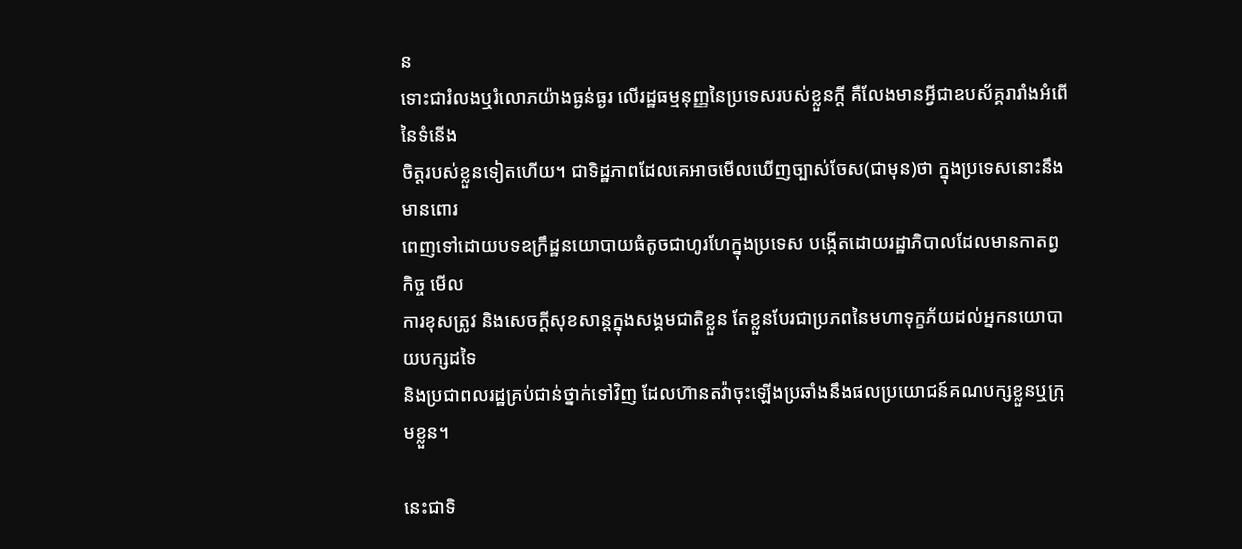ន
ទោះជារំលងឬរំលោភយ៉ាងធ្ងន់ធ្ងរ លើរដ្ឋធម្មនុញ្ញនៃប្រទេសរបស់ខ្លួនក្តី គឺលែងមានអ្វីជាឧបស័គ្គរារាំងអំពើនៃទំនើង
ចិត្តរបស់ខ្លួនទៀតហើយ។ ជាទិដ្ឋភាពដែលគេអាចមើលឃើញច្បាស់ចែស(ជាមុន)ថា ក្នុងប្រទេសនោះនឹងមានពោរ
ពេញទៅដោយបទឧក្រឹដ្ឋនយោបាយធំតូចជាហូរហែក្នុងប្រទេស បង្កើតដោយរដ្ឋាភិបាលដែលមានកាតព្វកិច្ច មើល
ការខុសត្រូវ និងសេចក្តីសុខសាន្តក្នុងសង្គមជាតិខ្លួន តែខ្លួនបែរជាប្រភពនៃមហាទុក្ខភ័យដល់អ្នកនយោបាយបក្សដទៃ
និងប្រជាពលរដ្ឋគ្រប់ជាន់ថ្នាក់ទៅវិញ ដែលហ៊ានតវ៉ាចុះឡើងប្រឆាំងនឹងផលប្រយោជន៍គណបក្សខ្លួនឬក្រុមខ្លួន។

នេះជាទិ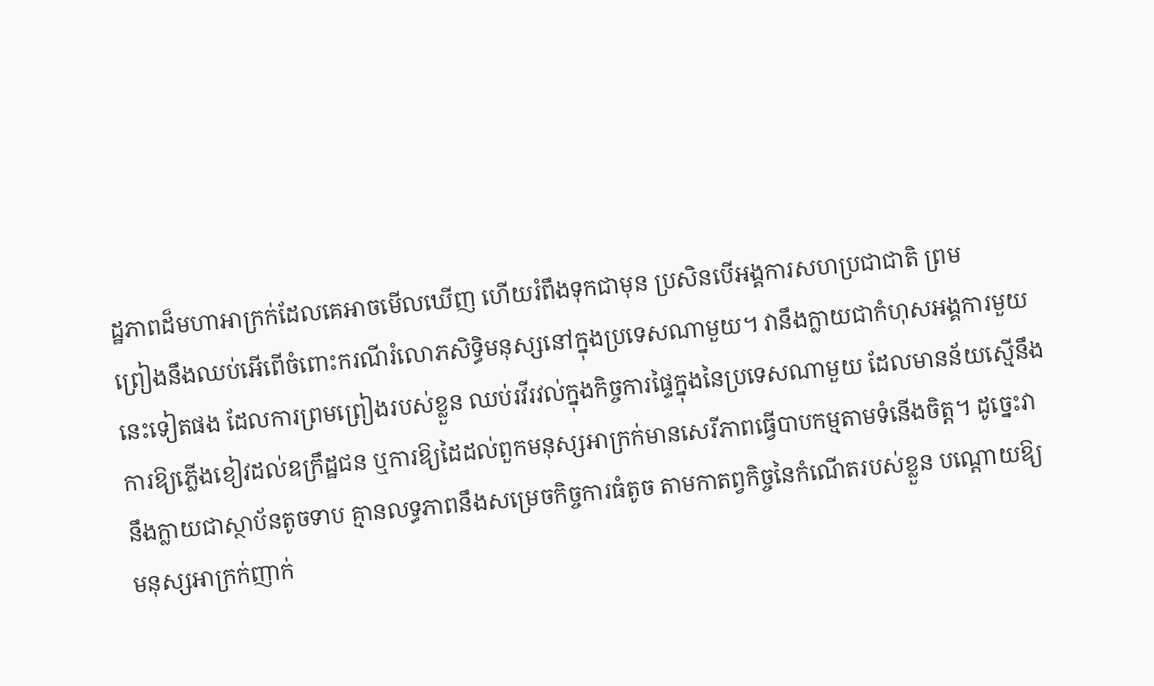ដ្ឋភាពដ៏មហាអាក្រក់ដែលគេអាចមើលឃើញ ហើយរំពឹងទុកជាមុន ប្រសិនបើអង្គការសហប្រជាជាតិ ព្រម
ព្រៀងនឹងឈប់អើពើចំពោះករណីរំលោភសិទ្ធិមនុស្សនៅក្នុងប្រទេសណាមួយ។ វានឹងក្លាយជាកំហុសអង្គការមួយ
នេះទៀតផង ដែលការព្រមព្រៀងរបស់ខ្លួន ឈប់រវីរវល់ក្នុងកិច្ចការផ្ទៃក្នុងនៃប្រទេសណាមួយ ដែលមានន័យស្មើនឹង
ការឱ្យភ្លើងខៀវដល់ឧក្រឹដ្ឋជន ឬការឱ្យដៃដល់ពួកមនុស្សអាក្រក់មានសេរីភាពធ្វើបាបកម្មតាមទំនើងចិត្ត។ ដូច្នេះវា
នឹងក្លាយជាស្ថាប័នតូចទាប គ្មានលទ្ធភាពនឹងសម្រេចកិច្ចការធំតូច តាមកាតព្វកិច្ចនៃកំណើតរបស់ខ្លួន បណ្តោយឱ្យ
មនុស្សអាក្រក់ញាក់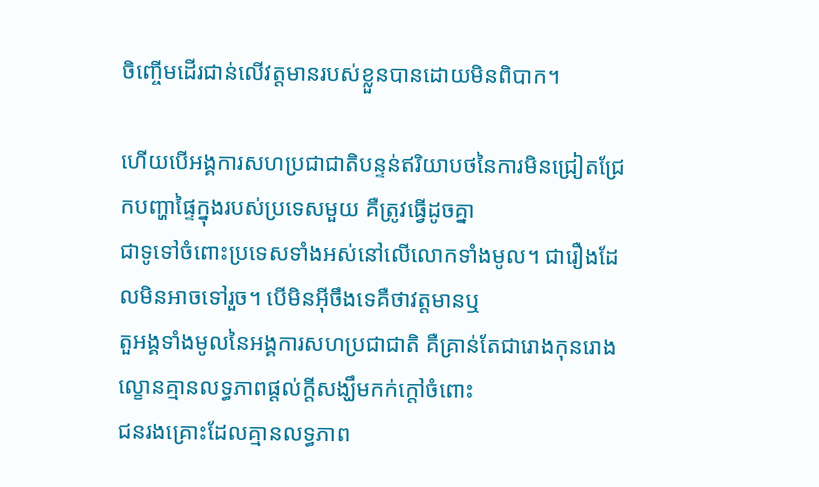ចិញ្ចើមដើរជាន់លើវត្តមានរបស់ខ្លួនបានដោយមិនពិបាក។

ហើយបើអង្គការសហប្រជាជាតិបន្ទន់ឥរិយាបថនៃការមិនជ្រៀតជ្រែកបញ្ហាផ្ទៃក្នុងរបស់ប្រទេសមួយ គឺត្រូវធ្វើដូចគ្នា
ជាទូទៅចំពោះប្រទេសទាំងអស់នៅលើលោកទាំងមូល។ ជារឿងដែលមិនអាចទៅរួច។ បើមិនអ៊ីចឹងទេគឺថាវត្តមានឬ
តួអង្គទាំងមូលនៃអង្គការសហប្រជាជាតិ គឺគ្រាន់តែជារោងកុនរោងល្ខោនគ្មានលទ្ធភាពផ្តល់ក្តីសង្ឃឹមកក់ក្តៅចំពោះ
ជនរងគ្រោះដែលគ្មានលទ្ធភាព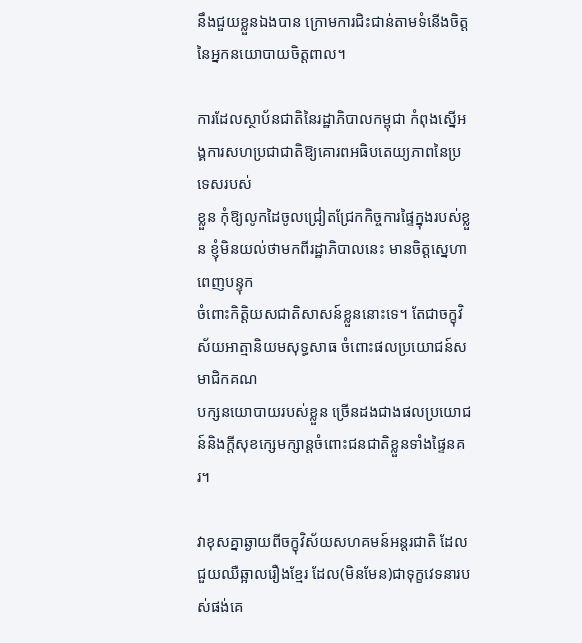នឹងជួយខ្លួនឯងបាន ក្រោមការជិះជាន់តាមទំនើងចិត្តនៃអ្នកនយោបាយចិត្តពាល។

ការដែលស្ថាប័នជាតិនៃរដ្ឋាភិបាលកម្ពុជា កំពុងស្នើអង្គការសហប្រជាជាតិឱ្យគោរពអធិបតេយ្យភាពនៃប្រទេសរបស់
ខ្លួន កុំឱ្យលូកដៃចូលជ្រៀតជ្រែកកិច្ចការផ្ទៃក្នុងរបស់ខ្លួន ខ្ញុំមិនយល់ថាមកពីរដ្ឋាភិបាលនេះ មានចិត្តស្នេហាពេញបន្ទុក
ចំពោះកិត្តិយសជាតិសាសន៍ខ្លួននោះទេ។ តែជាចក្ខុវិស័យអាត្មានិយមសុទ្ធសាធ ចំពោះផលប្រយោជន៍សមាជិកគណ
បក្សនយោបាយរបស់ខ្លួន ច្រើនដងជាងផលប្រយោជន៍និងក្តីសុខក្សេមក្សាន្តចំពោះជនជាតិខ្លួនទាំងផ្ទៃនគរ។

វាខុសគ្នាឆ្ងាយពីចក្ខុវិស័យសហគមន៍អន្តរជាតិ ដែលជួយឈឺឆ្អាលរឿងខ្មែរ ដែល(មិនមែន)ជាទុក្ខវេទនារបស់ផង់គេ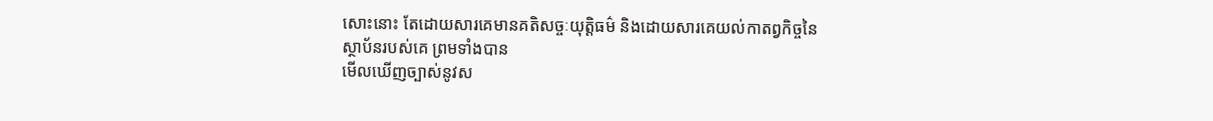សោះនោះ តែដោយសារគេមានគតិសច្ចៈយុត្តិធម៌ និងដោយសារគេយល់កាតព្វកិច្ចនៃស្ថាប័នរបស់គេ ព្រមទាំងបាន
មើលឃើញច្បាស់នូវស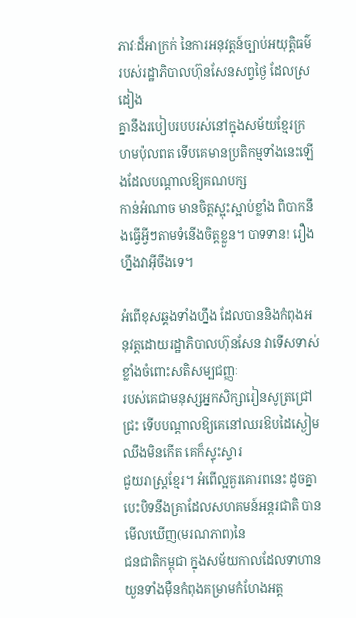ភាវៈដ៏អាក្រក់ នៃការអនុវត្តន៍ច្បាប់អយុត្តិធម៌របស់រដ្ឋាភិបាលហ៊ុនសែនសព្វថ្ងៃ ដែលស្រដៀង
គ្នានឹងរបៀបរបបរស់នៅក្នុងសម័យខ្មែរក្រហមប៉ុលពត ទើបគេមានប្រតិកម្មទាំងនេះឡើងដែលបណ្តាលឱ្យគណបក្ស
កាន់អំណាច មានចិត្តស្អុះស្អាប់ខ្លាំង ពិបាកនឹងធ្វើអ្វីៗតាមទំនើងចិត្តខ្លួន។ បាទទាន! រឿងហ្នឹងវាអ៊ីចឹងទេ។

អំពើខុសឆ្គងទាំងហ្នឹង ដែលបាននិងកំពុងអនុវត្តដោយរដ្ឋាភិបាលហ៊ុនសែន វាទើសទាស់ខ្លាំងចំពោះសតិសម្បជញ្ញៈ
របស់គេជាមនុស្សអ្នកសិក្សារៀនសូត្រជ្រៅជ្រះ ទើបបណ្តាលឱ្យគេនៅឈរឱបដៃស្ងៀមឈឹងមិនកើត គេក៏ស្ទុះស្ទារ
ជួយរាស្ត្រខ្មែរ។ អំពើល្អគួរគោរពនេះ ដូចគ្នាបេះបិទនឹងគ្រាដែលសហគមន៍អន្តរជាតិ បានមើលឃើញ(មរណភាព)នៃ
ជនជាតិកម្ពុជា ក្នុងសម័យកាលដែលទាហានយួនទាំងម៉ឺនកំពុងគម្រាមកំហែងអត្ត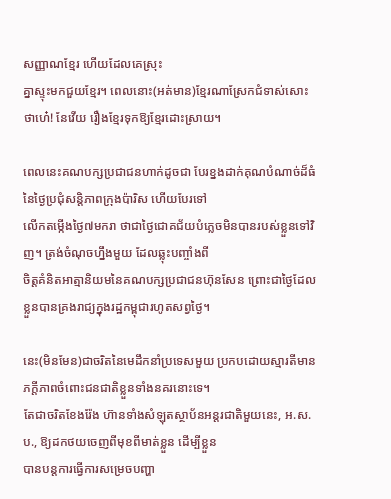សញ្ញាណខ្មែរ ហើយដែលគេស្រុះ
គ្នាស្ទុះមកជួយខ្មែរ។ ពេលនោះ(អត់មាន)ខ្មែរណាស្រែកជំទាស់សោះថាហេ៎! នែវើយ រឿងខ្មែរទុកឱ្យខ្មែរដោះស្រាយ។

ពេលនេះគណបក្សប្រជាជនហាក់ដូចជា បែរខ្នងដាក់គុណបំណាច់ដ៏ធំនៃថ្ងៃប្រជុំសន្តិភាពក្រុងប៉ារិស ហើយបែរទៅ
លើកតម្កើងថ្ងៃ៧មករា ថាជាថ្ងៃជោគជ័យបំភ្លេចមិនបានរបស់ខ្លួនទៅវិញ។ ត្រង់ចំណុចហ្នឹងមួយ ដែលឆ្លុះបញ្ចាំងពី
ចិត្តគំនិតអាត្មានិយមនៃគណបក្សប្រជាជនហ៊ុនសែន ព្រោះជាថ្ងៃដែលខ្លួនបានគ្រងរាជ្យក្នុងរដ្ឋកម្ពុជារហូតសព្វថ្ងៃ។

នេះ(មិនមែន)ជាចរិតនៃមេដឹកនាំប្រទេសមួយ ប្រកបដោយស្មារតីមានភក្តីភាពចំពោះជនជាតិខ្លួនទាំងនគរនោះទេ។
តែជាចរិតខែងរ៉ែង ហ៊ានទាំងសំឡុតស្ថាប័នអន្តរជាតិមួយនេះ, អ.ស.ប., ឱ្យដកថយចេញពីមុខពីមាត់ខ្លួន ដើម្បីខ្លួន
បានបន្តការធ្វើការសម្រេចបញ្ហា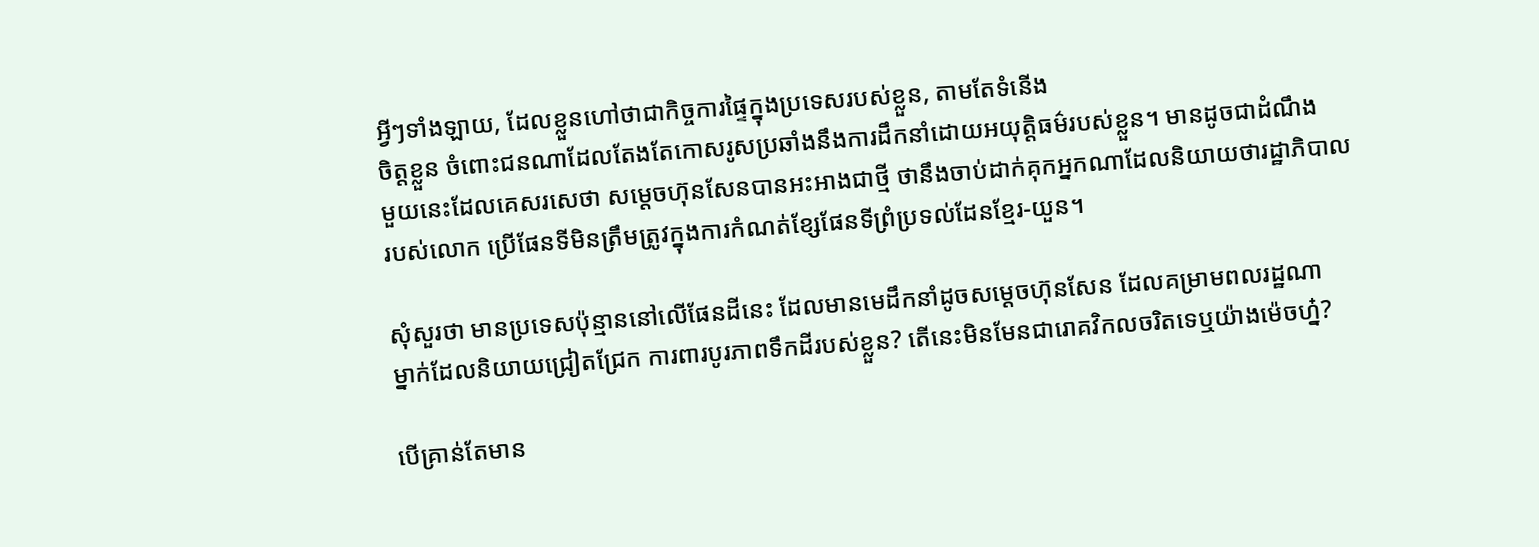អ្វីៗទាំងឡាយ, ដែលខ្លួនហៅថាជាកិច្ចការផ្ទៃក្នុងប្រទេសរបស់ខ្លួន, តាមតែទំនើង
ចិត្តខ្លួន ចំពោះជនណាដែលតែងតែកោសរូសប្រឆាំងនឹងការដឹកនាំដោយអយុត្តិធម៌របស់ខ្លួន។ មានដូចជាដំណឹង
មួយនេះដែលគេសរសេថា សម្តេចហ៊ុនសែនបានអះអាងជាថ្មី ថានឹងចាប់ដាក់គុកអ្នកណាដែលនិយាយថារដ្ឋាភិបាល
របស់លោក ប្រើផែនទីមិនត្រឹមត្រូវក្នុងការកំណត់ខ្សែផែនទីព្រំប្រទល់ដែនខ្មែរ-យួន។

សុំសួរថា មានប្រទេសប៉ុន្មាននៅលើផែនដីនេះ ដែលមានមេដឹកនាំដូចសម្តេចហ៊ុនសែន ដែលគម្រាមពលរដ្ឋណា
ម្នាក់ដែលនិយាយជ្រៀតជ្រែក ការពារបូរភាពទឹកដីរបស់ខ្លួន? តើនេះមិនមែនជារោគវិកលចរិតទេឬយ៉ាងម៉េចហ៎្ន?

បើគ្រាន់តែមាន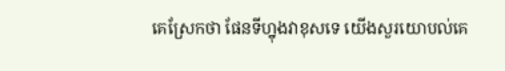គេស្រែកថា ផែនទីហ្នុងវាខុសទេ យើងសួរយោបល់គេ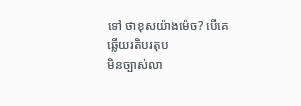ទៅ ថាខុសយ៉ាងម៉េច? បើគេឆ្លើយរតិបរតុប
មិនច្បាស់លា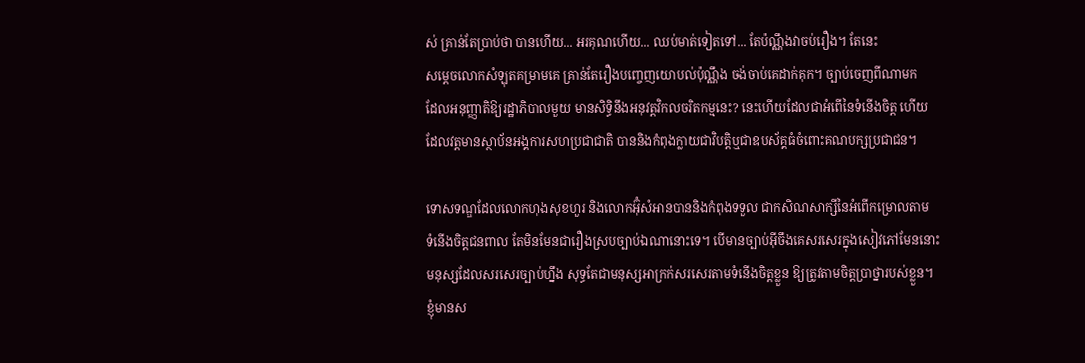ស់ គ្រាន់តែប្រាប់ថា បានហើយ... អរគុណហើយ... ឈប់មាត់ទៀតទៅ... តែប៉ណ្ណឹងវាចប់រឿង។ តែនេះ
សម្តេចលោកសំឡុតគម្រាមគេ គ្រាន់តែរឿងបញ្ចេញយោបល់ប៉ុណ្ណឹង ចង់ចាប់គេដាក់គុក។ ច្បាប់ចេញពីណាមក
ដែលអនុញ្ញាតិឱ្យរដ្ឋាភិបាលមួយ មានសិទ្ធិនឹងអនុវត្តវិកលចរិតកម្មនេះ? នេះហើយដែលជាអំពើនៃទំនើងចិត្ត ហើយ
ដែលវត្តមានស្ថាប័នអង្គការសហប្រជាជាតិ បាននិងកំពុងក្លាយជាវិបត្តិឬជាឧបស័គ្គធំចំពោះគណបក្សប្រជាជន។

ទោសទណ្ឌដែលលោកហុងសុខហួរ និងលោកអ៊ុំសំអានបាននិងកំពុងទទួល ជាកសិណសាក្សីនៃអំពើកម្រោលតាម
ទំនើងចិត្តជនពាល តែមិនមែនជារឿងស្របច្បាប់ឯណានោះទេ។ បើមានច្បាប់អ៊ីចឹងគេសរសេរក្នុងសៀវភៅមែននោះ
មនុស្សដែលសរសេរច្បាប់ហ្នឹង សុទ្ធតែជាមនុស្សអាក្រក់សរសេរតាមទំនើងចិត្តខ្លួន ឱ្យត្រូវតាមចិត្តប្រាថ្នារបស់ខ្លួន។
ខ្ញុំមានស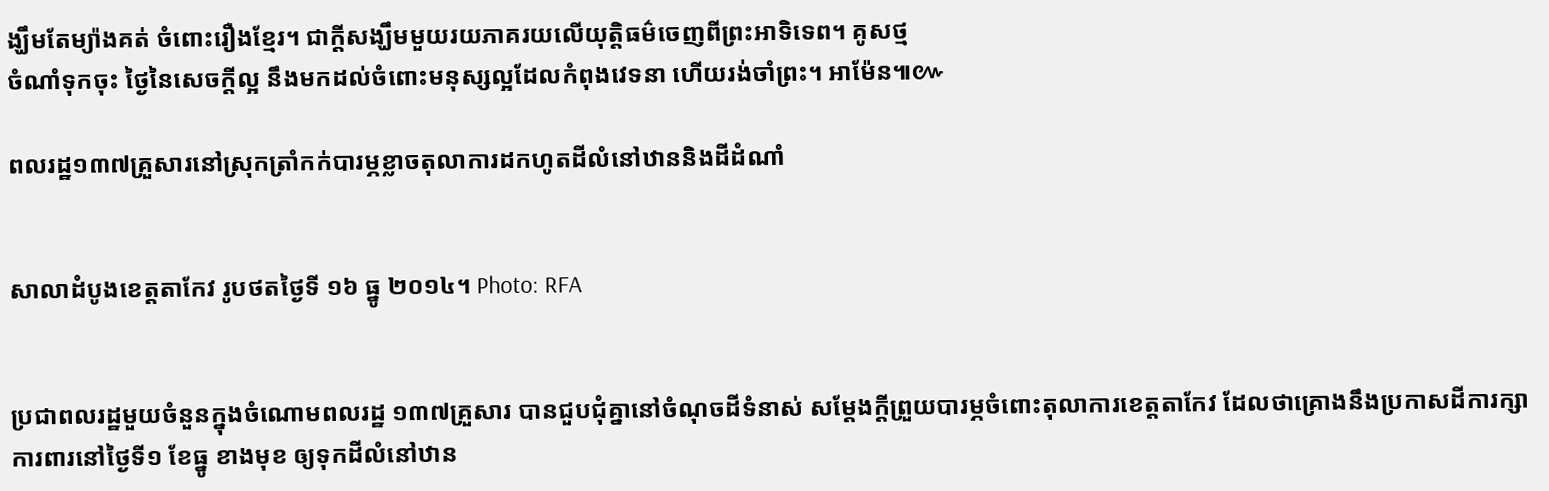ង្ឃឹមតែម្យ៉ាងគត់ ចំពោះរឿងខ្មែរ។ ជាក្តីសង្ឃឹមមួយរយភាគរយលើយុត្តិធម៌ចេញពីព្រះអាទិទេព។ គូសថ្ម
ចំណាំទុកចុះ ថ្ងៃនៃសេចក្តីល្អ នឹងមកដល់ចំពោះមនុស្សល្អដែលកំពុងវេទនា ហើយរង់ចាំព្រះ។ អាម៉ែន៕៚

ពលរដ្ឋ១៣៧គ្រួសារនៅស្រុកត្រាំកក់បារម្ភខ្លាចតុលាការដកហូតដីលំនៅឋាននិងដីដំណាំ


សាលាដំបូងខេត្តតាកែវ រូបថតថ្ងៃទី ១៦ ធ្នូ ២០១៤។ Photo: RFA


ប្រជាពលរដ្ឋមួយចំនួនក្នុងចំណោមពលរដ្ឋ ១៣៧គ្រួសារ បានជួបជុំគ្នានៅចំណុចដីទំនាស់ សម្ដែងក្ដីព្រួយបារម្ភចំពោះតុលាការខេត្តតាកែវ ដែលថាគ្រោងនឹងប្រកាសដីការក្សាការពារនៅថ្ងៃទី១ ខែធ្នូ ខាងមុខ ឲ្យទុកដីលំនៅឋាន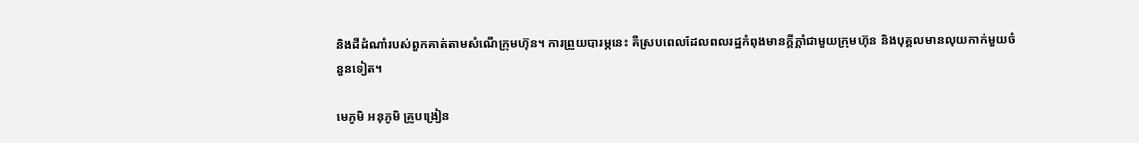និងដីដំណាំរបស់ពួកគាត់តាមសំណើក្រុមហ៊ុន។ ការព្រួយបារម្ភនេះ គឺស្របពេលដែលពលរដ្ឋកំពុងមានក្ដីក្ដាំជាមួយក្រុមហ៊ុន និងបុគ្គលមានលុយកាក់មួយចំនួនទៀត។

មេភូមិ អនុភូមិ គ្រូបង្រៀន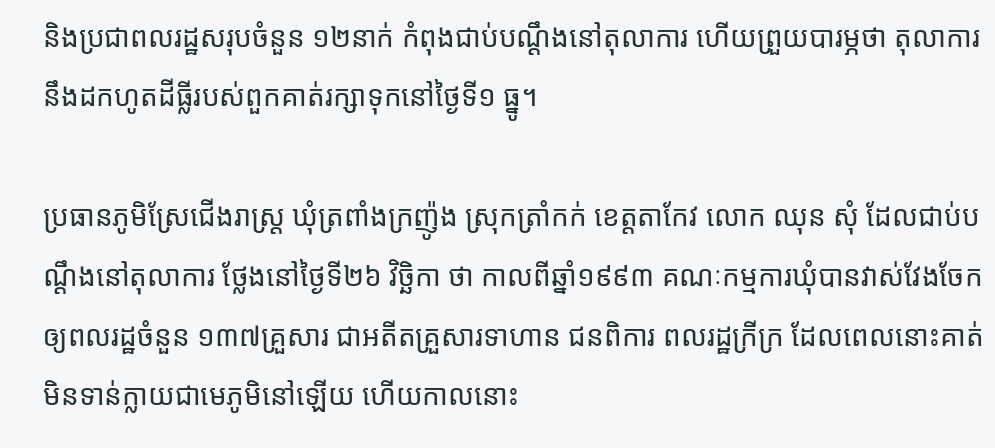និងប្រជាពលរដ្ឋសរុបចំនួន ១២នាក់ កំពុងជាប់បណ្ដឹងនៅតុលាការ ហើយព្រួយបារម្ភថា តុលាការនឹងដកហូតដីធ្លីរបស់ពួកគាត់រក្សាទុកនៅថ្ងៃទី១ ធ្នូ។

ប្រធានភូមិស្រែជើងរាស្ត្រ ឃុំត្រពាំងក្រញ៉ូង ស្រុកត្រាំកក់ ខេត្តតាកែវ លោក ឈុន សុំ ដែលជាប់បណ្ដឹងនៅតុលាការ ថ្លែងនៅថ្ងៃទី២៦ វិច្ឆិកា ថា កាលពីឆ្នាំ១៩៩៣ គណៈកម្មការឃុំបានវាស់វែងចែកឲ្យពលរដ្ឋចំនួន ១៣៧គ្រួសារ ជាអតីតគ្រួសារទាហាន ជនពិការ ពលរដ្ឋក្រីក្រ ដែលពេលនោះគាត់មិនទាន់ក្លាយជាមេភូមិនៅឡើយ ហើយកាលនោះ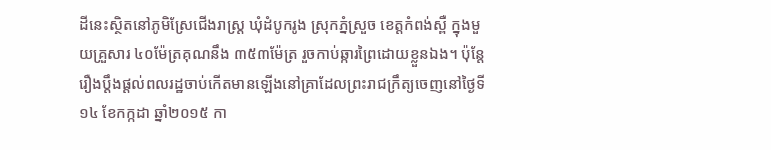ដីនេះស្ថិតនៅភូមិស្រែជើងរាស្ត្រ ឃុំដំបូករូង ស្រុកភ្នំស្រួច ខេត្តកំពង់ស្ពឺ ក្នុងមួយគ្រួសារ ៤០ម៉ែត្រគុណនឹង ៣៥៣ម៉ែត្រ រួចកាប់ឆ្ការព្រៃដោយខ្លួនឯង។ ប៉ុន្តែរឿងប្ដឹងផ្ដល់ពលរដ្ឋចាប់កើតមានឡើងនៅគ្រាដែលព្រះរាជក្រឹត្យចេញនៅថ្ងៃទី១៤ ខែកក្កដា ឆ្នាំ២០១៥ កា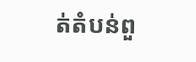ត់តំបន់ពួ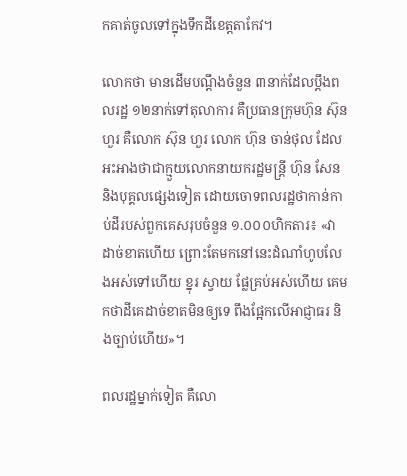កគាត់ចូលទៅក្នុងទឹកដីខេត្តតាកែវ។

លោកថា មានដើមបណ្ដឹងចំនួន ៣នាក់ដែលប្ដឹងពលរដ្ឋ ១២នាក់ទៅតុលាការ គឺប្រធានក្រុមហ៊ុន ស៊ុន ហួរ គឺលោក ស៊ុន ហួរ លោក ហ៊ុន ចាន់ថុល ដែលអះអាងថាជាក្មួយលោកនាយករដ្ឋមន្ត្រី ហ៊ុន សែន និងបុគ្គលផ្សេងទៀត ដោយចោទពលរដ្ឋថាកាន់កាប់ដីរបស់ពួកគេសរុបចំនួន ១.០០០ហិកតារ៖ «វាដាច់ខាតហើយ ព្រោះតែមកនៅនេះដំណាំហូបលែងអស់ទៅហើយ ខ្នុរ ស្វាយ ផ្លែគ្រប់អស់ហើយ គេមកថាដីគេដាច់ខាតមិនឲ្យទេ ពឹងផ្អែកលើអាជ្ញាធរ និងច្បាប់ហើយ»។

ពលរដ្ឋម្នាក់ទៀត គឺលោ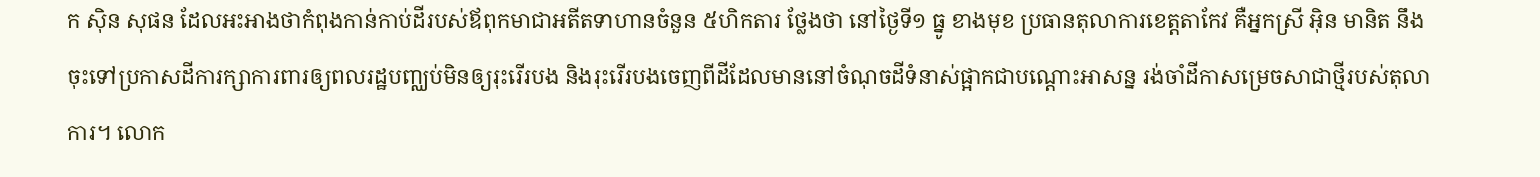ក ស៊ិន សុផន ដែលអះអាងថាកំពុងកាន់កាប់ដីរបស់ឪពុកមាជាអតីតទាហានចំនួន ៥ហិកតារ ថ្លែងថា នៅថ្ងៃទី១ ធ្នូ ខាងមុខ ប្រធានតុលាការខេត្តតាកែវ គឺអ្នកស្រី អ៊ិន មានិត នឹងចុះទៅប្រកាសដីការក្សាការពារឲ្យពលរដ្ឋបញ្ឈប់មិនឲ្យរុះរើរបង និងរុះរើរបងចេញពីដីដែលមាននៅចំណុចដីទំនាស់ផ្អាកជាបណ្ដោះអាសន្ន រង់ចាំដីកាសម្រេចសាជាថ្មីរបស់តុលាការ។ លោក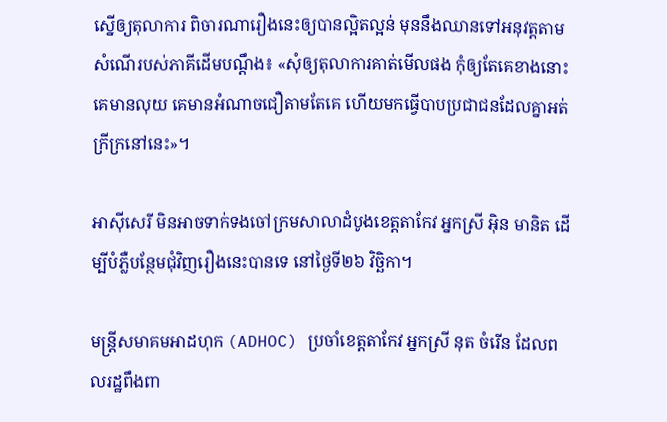ស្នើឲ្យតុលាការ ពិចារណារឿងនេះឲ្យបានល្អិតល្អន់ មុននឹងឈានទៅអនុវត្តតាមសំណើរបស់ភាគីដើមបណ្ដឹង៖ «សុំឲ្យតុលាការគាត់មើលផង កុំឲ្យតែគេខាងនោះគេមានលុយ គេមានអំណាចជឿតាមតែគេ ហើយមកធ្វើបាបប្រជាជនដែលគ្នាអត់ក្រីក្រនៅនេះ»។

អាស៊ីសេរី មិនអាចទាក់ទងចៅក្រមសាលាដំបូងខេត្តតាកែវ អ្នកស្រី អ៊ិន មានិត ដើម្បីបំភ្លឺបន្ថែមជុំវិញរឿងនេះបានទេ នៅថ្ងៃទី២៦ វិច្ឆិកា។

មន្ត្រីសមាគមអាដហុក (ADHOC) ប្រចាំខេត្តតាកែវ អ្នកស្រី នុត ចំរើន ដែលពលរដ្ឋពឹងពា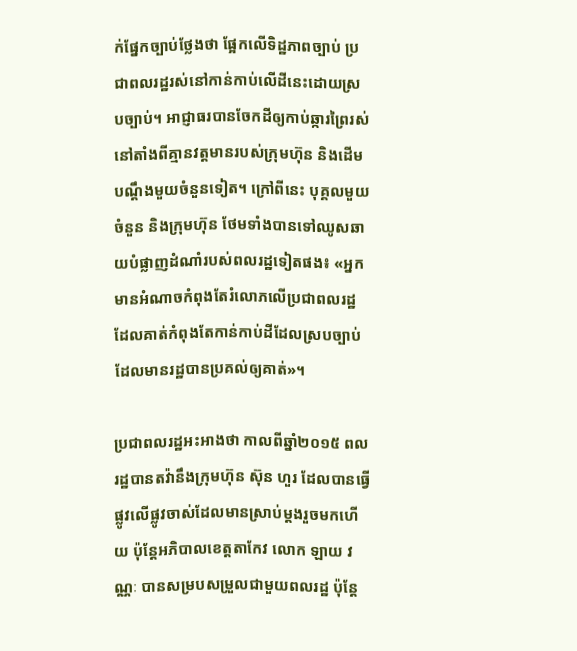ក់ផ្នែកច្បាប់ថ្លែងថា ផ្អែកលើទិដ្ឋភាពច្បាប់ ប្រជាពលរដ្ឋរស់នៅកាន់កាប់លើដីនេះដោយស្របច្បាប់។ អាជ្ញាធរបានចែកដីឲ្យកាប់ឆ្ការព្រៃរស់នៅតាំងពីគ្មានវត្តមានរបស់ក្រុមហ៊ុន និងដើមបណ្ដឹងមួយចំនួនទៀត។ ក្រៅពីនេះ បុគ្គលមួយចំនួន និងក្រុមហ៊ុន ថែមទាំងបានទៅឈូសឆាយបំផ្លាញដំណាំរបស់ពលរដ្ឋទៀតផង៖ «អ្នកមានអំណាចកំពុងតែរំលោភលើប្រជាពលរដ្ឋដែលគាត់កំពុងតែកាន់កាប់ដីដែលស្របច្បាប់ ដែលមានរដ្ឋបានប្រគល់ឲ្យគាត់»។

ប្រជាពលរដ្ឋអះអាងថា កាលពីឆ្នាំ២០១៥ ពលរដ្ឋបានតវ៉ានឹងក្រុមហ៊ុន ស៊ុន ហួរ ដែលបានធ្វើផ្លូវលើផ្លូវចាស់ដែលមានស្រាប់ម្ដងរួចមកហើយ ប៉ុន្តែអភិបាលខេត្តតាកែវ លោក ឡាយ វណ្ណៈ បានសម្របសម្រួលជាមួយពលរដ្ឋ ប៉ុន្តែ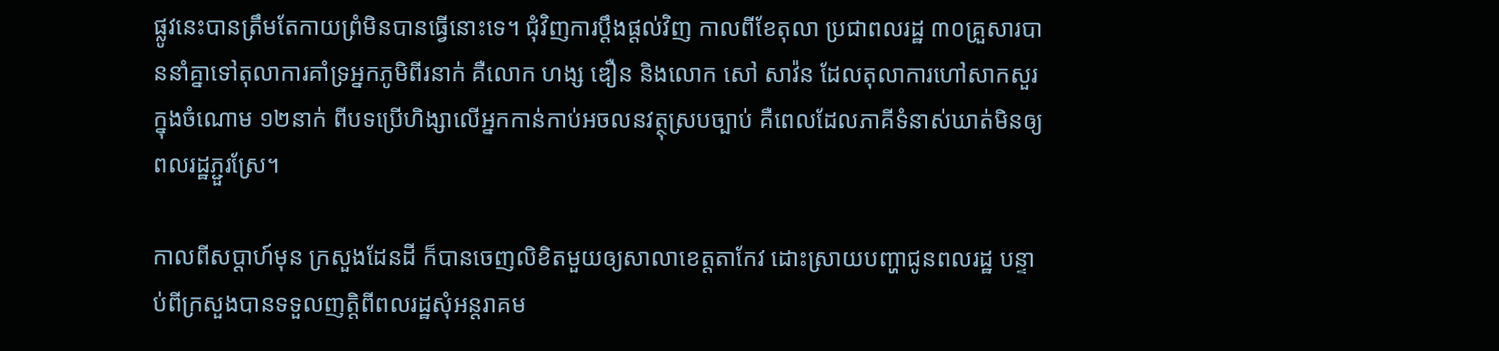ផ្លូវនេះបានត្រឹមតែកាយព្រំមិនបានធ្វើនោះទេ។ ជុំវិញការប្ដឹងផ្ដល់វិញ កាលពីខែតុលា ប្រជាពលរដ្ឋ ៣០គ្រួសារបាននាំគ្នាទៅតុលាការគាំទ្រអ្នកភូមិពីរនាក់ គឺលោក ហង្ស ឌឿន និងលោក សៅ សាវ៉ន ដែលតុលាការហៅសាកសួរក្នុងចំណោម ១២នាក់ ពីបទប្រើហិង្សាលើអ្នកកាន់កាប់អចលនវត្ថុស្របច្បាប់ គឺពេលដែលភាគីទំនាស់ឃាត់មិនឲ្យពលរដ្ឋភ្ជួរស្រែ។

កាលពីសប្ដាហ៍មុន ក្រសួងដែនដី ក៏បានចេញលិខិតមួយឲ្យសាលាខេត្តតាកែវ ដោះស្រាយបញ្ហាជូនពលរដ្ឋ បន្ទាប់ពីក្រសួងបានទទួលញត្តិពីពលរដ្ឋសុំអន្តរាគម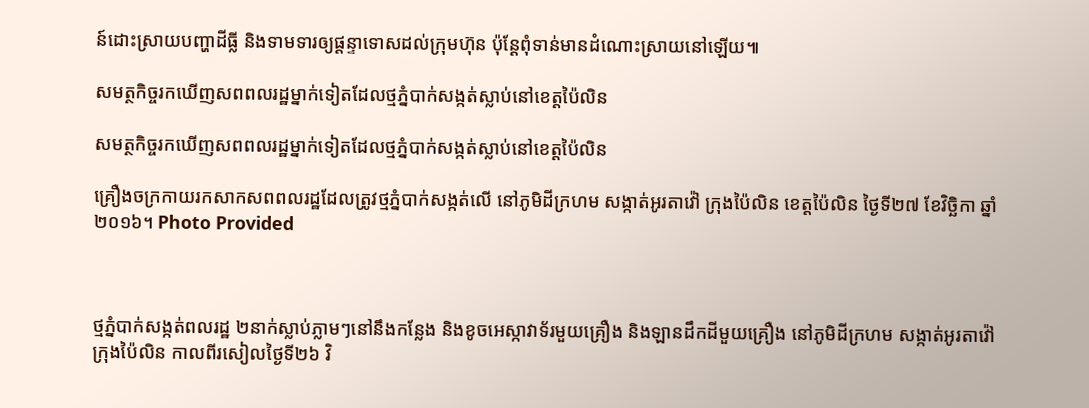ន៍ដោះស្រាយបញ្ហាដីធ្លី និងទាមទារឲ្យផ្ដន្ទាទោសដល់ក្រុមហ៊ុន ប៉ុន្តែពុំទាន់មានដំណោះស្រាយនៅឡើយ៕

សមត្ថកិច្ចរកឃើញសពពលរដ្ឋម្នាក់ទៀតដែលថ្មភ្នំបាក់សង្កត់ស្លាប់នៅខេត្តប៉ៃលិន

សមត្ថកិច្ចរកឃើញសពពលរដ្ឋម្នាក់ទៀតដែលថ្មភ្នំបាក់សង្កត់ស្លាប់នៅខេត្តប៉ៃលិន

គ្រឿងចក្រកាយរកសាកសពពលរដ្ឋដែលត្រូវថ្មភ្នំបាក់សង្កត់លើ នៅភូមិដីក្រហម សង្កាត់អូរតាវ៉ៅ ក្រុងប៉ៃលិន ខេត្តប៉ៃលិន ថ្ងៃទី២៧ ខែវិច្ឆិកា ឆ្នាំ២០១៦។ Photo Provided



ថ្មភ្នំបាក់សង្កត់ពលរដ្ឋ ២នាក់ស្លាប់ភ្លាមៗនៅនឹងកន្លែង និងខូចអេស្កាវាទ័រមួយគ្រឿង និងឡានដឹកដីមួយគ្រឿង នៅភូមិដីក្រហម សង្កាត់អូរតាវ៉ៅ ក្រុងប៉ៃលិន កាលពីរសៀលថ្ងៃទី២៦ វិ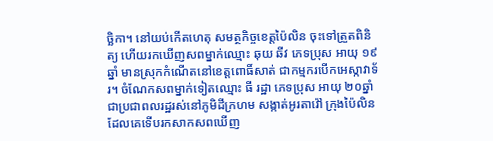ច្ឆិកា។ នៅយប់កើតហេតុ សមត្ថកិច្ចខេត្តប៉ៃលិន ចុះទៅត្រួតពិនិត្យ ហើយរកឃើញសពម្នាក់ឈ្មោះ ឆុយ ឆីវ ភេទប្រុស អាយុ ១៩ឆ្នាំ មានស្រុកកំណើតនៅខេត្តពោធិ៍សាត់ ជាកម្មករបើកអេស្កាវាទ័រ។ ចំណែកសពម្នាក់ទៀតឈ្មោះ ធី រដ្ឋា ភេទប្រុស អាយុ ២០ឆ្នាំ ជាប្រជាពលរដ្ឋរស់នៅភូមិដីក្រហម សង្កាត់អូរតាវ៉ៅ ក្រុងប៉ៃលិន ដែលគេទើបរកសាកសពឃើញ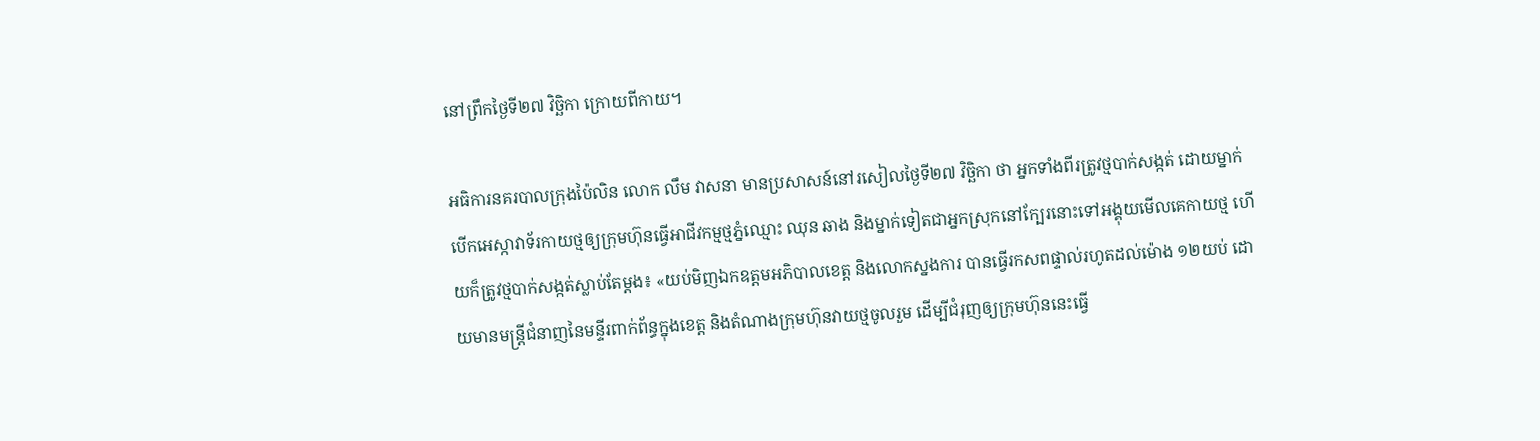នៅព្រឹកថ្ងៃទី២៧ វិច្ឆិកា ក្រោយពីកាយ។

អធិការនគរបាលក្រុងប៉ៃលិន លោក លឹម វាសនា មានប្រសាសន៍នៅរសៀលថ្ងៃទី២៧ វិច្ឆិកា ថា អ្នកទាំងពីរត្រូវថ្មបាក់សង្កត់ ដោយម្នាក់បើកអេស្កាវាទ័រកាយថ្មឲ្យក្រុមហ៊ុនធ្វើអាជីវកម្មថ្មភ្នំឈ្មោះ ឈុន ឆាង និងម្នាក់ទៀតជាអ្នកស្រុកនៅក្បែរនោះទៅអង្គុយមើលគេកាយថ្ម ហើយក៏ត្រូវថ្មបាក់សង្កត់ស្លាប់តែម្ដង៖ «យប់មិញឯកឧត្ដមអភិបាលខេត្ត និងលោកស្នងការ បានធ្វើរកសពផ្ទាល់រហូតដល់ម៉ោង ១២យប់ ដោយមានមន្ត្រីជំនាញនៃមន្ទីរពាក់ព័ន្ធក្នុងខេត្ត និងតំណាងក្រុមហ៊ុនវាយថ្មចូលរួម ដើម្បីជំរុញឲ្យក្រុមហ៊ុននេះធ្វើ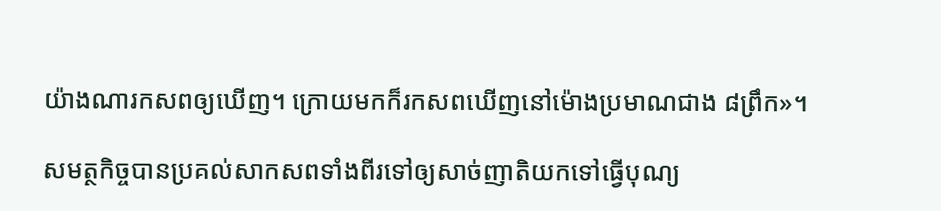យ៉ាងណារកសពឲ្យឃើញ។ ក្រោយមកក៏រកសពឃើញនៅម៉ោងប្រមាណជាង ៨ព្រឹក»។

សមត្ថកិច្ចបានប្រគល់សាកសពទាំងពីរទៅឲ្យសាច់ញាតិយកទៅធ្វើបុណ្យ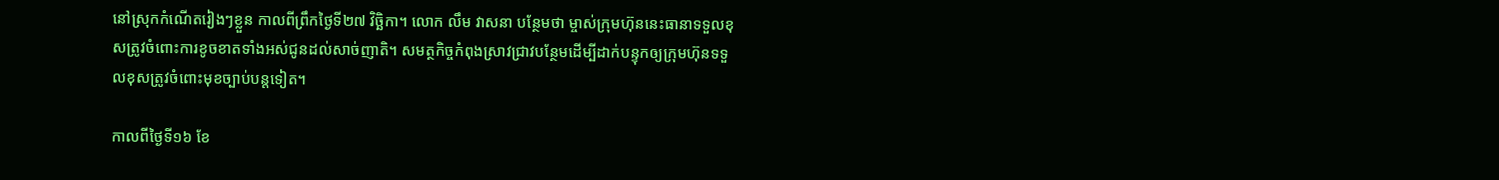នៅស្រុកកំណើតរៀងៗខ្លួន កាលពីព្រឹកថ្ងៃទី២៧ វិច្ឆិកា។ លោក លឹម វាសនា បន្ថែមថា ម្ចាស់ក្រុមហ៊ុននេះធានាទទួលខុសត្រូវចំពោះការខូចខាតទាំងអស់ជូនដល់សាច់ញាតិ។ សមត្ថកិច្ចកំពុងស្រាវជ្រាវបន្ថែមដើម្បីដាក់បន្ទុកឲ្យក្រុមហ៊ុនទទួលខុសត្រូវចំពោះមុខច្បាប់បន្តទៀត។

កាលពីថ្ងៃទី១៦ ខែ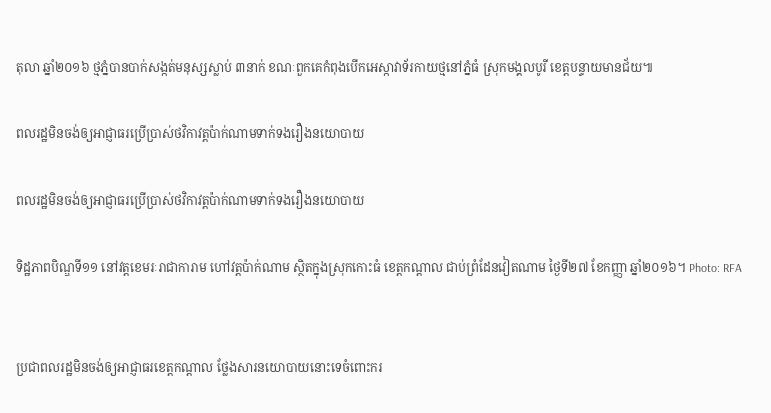តុលា ឆ្នាំ២០១៦ ថ្មភ្នំបានបាក់សង្កត់មនុស្សស្លាប់ ៣នាក់ ខណៈពួកគេកំពុងបើកអេស្កាវាទ័រកាយថ្មនៅភ្នំធំ ស្រុកមង្គលបូរី ខេត្តបន្ទាយមានជ័យ៕

ពលរដ្ឋមិនចង់ឲ្យអាជ្ញាធរប្រើប្រាស់ថវិកាវត្តប៉ាក់ណាមទាក់ទងរឿងនយោបាយ

ពលរដ្ឋមិនចង់ឲ្យអាជ្ញាធរប្រើប្រាស់ថវិកាវត្តប៉ាក់ណាមទាក់ទងរឿងនយោបាយ

ទិដ្ឋភាពបិណ្ឌទី១១ នៅវត្តខេមរៈរាជាការាម ហៅវត្តប៉ាក់ណាម ស្ថិតក្នុងស្រុកកោះធំ ខេត្តកណ្ដាល ជាប់ព្រំដែនវៀតណាម ថ្ងៃទី២៧ ខែកញ្ញា ឆ្នាំ២០១៦។ Photo: RFA


ប្រជាពលរដ្ឋមិនចង់ឲ្យអាជ្ញាធរខេត្តកណ្ដាល ថ្លែងសារនយោបាយនោះទេចំពោះករ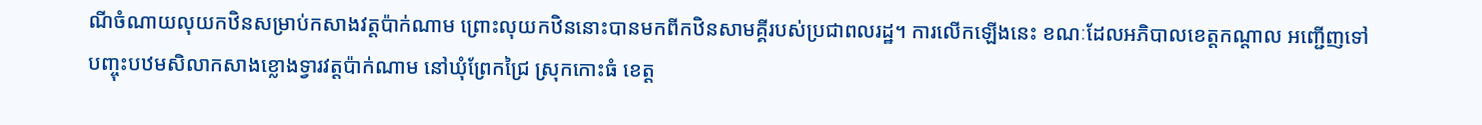ណីចំណាយលុយកឋិនសម្រាប់កសាងវត្តប៉ាក់ណាម ព្រោះលុយកឋិននោះបានមកពីកឋិនសាមគ្គីរបស់ប្រជាពលរដ្ឋ។ ការលើកឡើងនេះ ខណៈដែលអភិបាលខេត្តកណ្ដាល អញ្ជើញទៅបញ្ចុះបឋមសិលាកសាងខ្លោងទ្វារវត្តប៉ាក់ណាម នៅឃុំព្រែកជ្រៃ ស្រុកកោះធំ ខេត្ត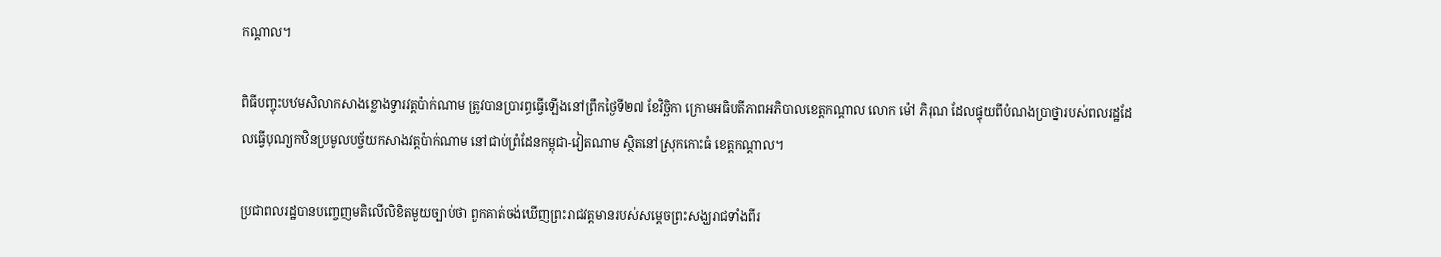កណ្ដាល។

ពិធីបញ្ចុះបឋមសិលាកសាងខ្លោងទ្វារវត្តប៉ាក់ណាម ត្រូវបានប្រារព្ធធ្វើឡើងនៅព្រឹកថ្ងៃទី២៧ ខែវិច្ឆិកា ក្រោមអធិបតីភាពអភិបាលខេត្តកណ្ដាល លោក ម៉ៅ ភិរុណ ដែលផ្ទុយពីបំណងប្រាថ្នារបស់ពលរដ្ឋដែលធ្វើបុណ្យកឋិនប្រមូលបច្ច័យកសាងវត្តប៉ាក់ណាម នៅជាប់ព្រំដែនកម្ពុជា-វៀតណាម ស្ថិតនៅស្រុកកោះធំ ខេត្តកណ្ដាល។

ប្រជាពលរដ្ឋបានបញ្ចេញមតិលើលិខិតមួយច្បាប់ថា ពួកគាត់ចង់ឃើញព្រះរាជវត្តមានរបស់សម្ដេចព្រះសង្ឃរាជទាំងពីរ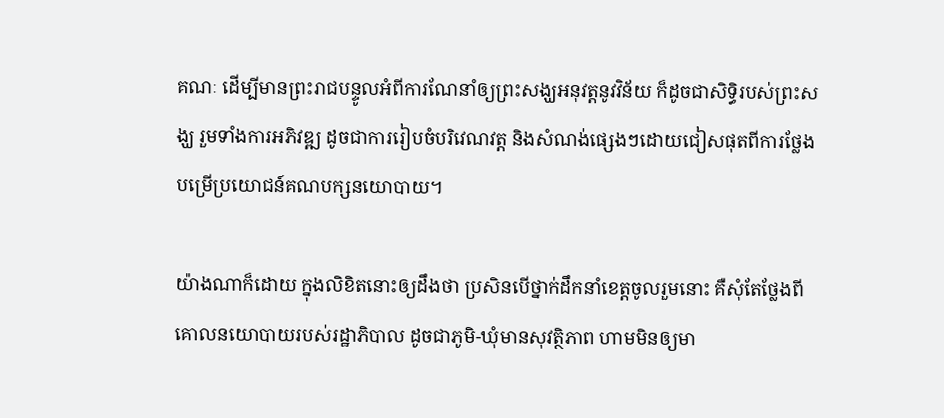គណៈ ដើម្បីមានព្រះរាជបន្ទូលអំពីការណែនាំឲ្យព្រះសង្ឃអនុវត្តនូវវិន័យ ក៏ដូចជាសិទ្ធិរបស់ព្រះសង្ឃ រួមទាំងការអភិវឌ្ឍ ដូចជាការរៀបចំបរិវេណវត្ត និងសំណង់ផ្សេងៗដោយជៀសផុតពីការថ្លែងបម្រើប្រយោជន៍គណបក្សនយោបាយ។

យ៉ាងណាក៏ដោយ ក្នុងលិខិតនោះឲ្យដឹងថា ប្រសិនបើថ្នាក់ដឹកនាំខេត្តចូលរួមនោះ គឺសុំតែថ្លែងពីគោលនយោបាយរបស់រដ្ឋាភិបាល ដូចជាភូមិ-ឃុំមានសុវត្ថិភាព ហាមមិនឲ្យមា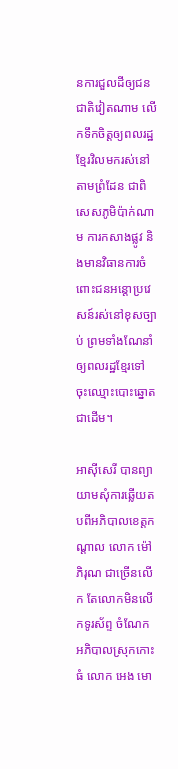នការជួលដីឲ្យជនជាតិវៀតណាម លើកទឹកចិត្តឲ្យពលរដ្ឋខ្មែរវិលមករស់នៅតាមព្រំដែន ជាពិសេសភូមិប៉ាក់ណាម ការកសាងផ្លូវ និងមានវិធានការចំពោះជនអន្តោប្រវេសន៍រស់នៅខុសច្បាប់ ព្រមទាំងណែនាំឲ្យពលរដ្ឋខ្មែរទៅចុះឈ្មោះបោះឆ្នោត ជាដើម។

អាស៊ីសេរី បានព្យាយាមសុំការឆ្លើយតបពីអភិបាលខេត្តកណ្ដាល លោក ម៉ៅ ភិរុណ ជាច្រើនលើក តែលោកមិនលើកទូរស័ព្ទ ចំណែកអភិបាលស្រុកកោះធំ លោក អេង មោ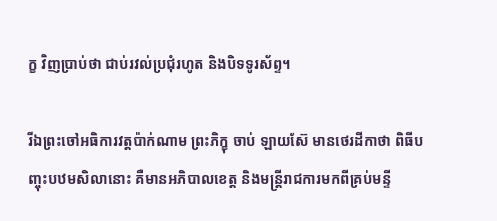ក្ខ វិញប្រាប់ថា ជាប់រវល់ប្រជុំរហូត និងបិទទូរស័ព្ទ។

រីឯព្រះចៅអធិការវត្តប៉ាក់ណាម ព្រះភិក្ខុ ចាប់ ឡាយស៊ែ មានថេរដីកាថា ពិធីបញ្ចុះបឋមសិលានោះ គឺមានអភិបាលខេត្ត និងមន្ត្រីរាជការមកពីគ្រប់មន្ទី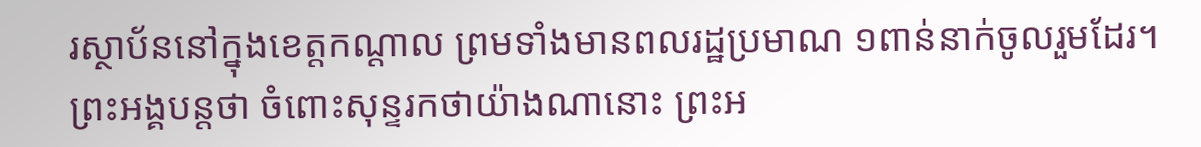រស្ថាប័ននៅក្នុងខេត្តកណ្ដាល ព្រមទាំងមានពលរដ្ឋប្រមាណ ១ពាន់នាក់ចូលរួមដែរ។ ព្រះអង្គបន្តថា ចំពោះសុន្ទរកថាយ៉ាងណានោះ ព្រះអ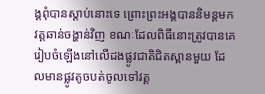ង្គពុំបានស្តាប់នោះទេ ព្រោះព្រះអង្គបាននិមន្តមកវត្តឆាន់ចង្ហាន់វិញ ខណៈដែលពិធីនោះត្រូវបានគេរៀបចំឡើងនៅលើដងផ្លូវជាតិជិតស្ពានមួយ ដែលមានផ្លូវតូចបត់ចូលទៅវត្ត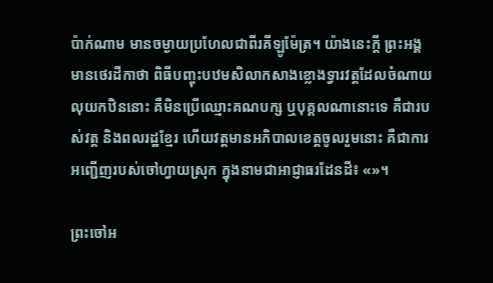ប៉ាក់ណាម មានចម្ងាយប្រហែលជាពីរគីឡូម៉ែត្រ។ យ៉ាងនេះក្តី ព្រះអង្គមានថេរដីកាថា ពិធីបញ្ចុះបឋមសិលាកសាងខ្លោងទ្វារវត្តដែលចំណាយលុយកឋិននោះ គឺមិនប្រើឈ្មោះគណបក្ស ឬបុគ្គលណានោះទេ គឺជារបស់វត្ត និងពលរដ្ឋខ្មែរ ហើយវត្តមានអភិបាលខេត្តចូលរួមនោះ គឺជាការអញ្ជើញរបស់ចៅហ្វាយស្រុក ក្នុងនាមជាអាជ្ញាធរដែនដី៖ «»។

ព្រះចៅអ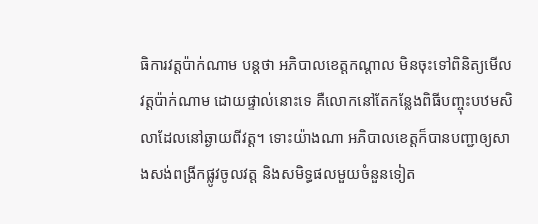ធិការវត្តប៉ាក់ណាម បន្តថា អភិបាលខេត្តកណ្ដាល មិនចុះទៅពិនិត្យមើលវត្តប៉ាក់ណាម ដោយផ្ទាល់នោះទេ គឺលោកនៅតែកន្លែងពិធីបញ្ចុះបឋមសិលាដែលនៅឆ្ងាយពីវត្ត។ ទោះយ៉ាងណា អភិបាលខេត្តក៏បានបញ្ជាឲ្យសាងសង់ពង្រីកផ្លូវចូលវត្ត និងសមិទ្ធផលមួយចំនួនទៀត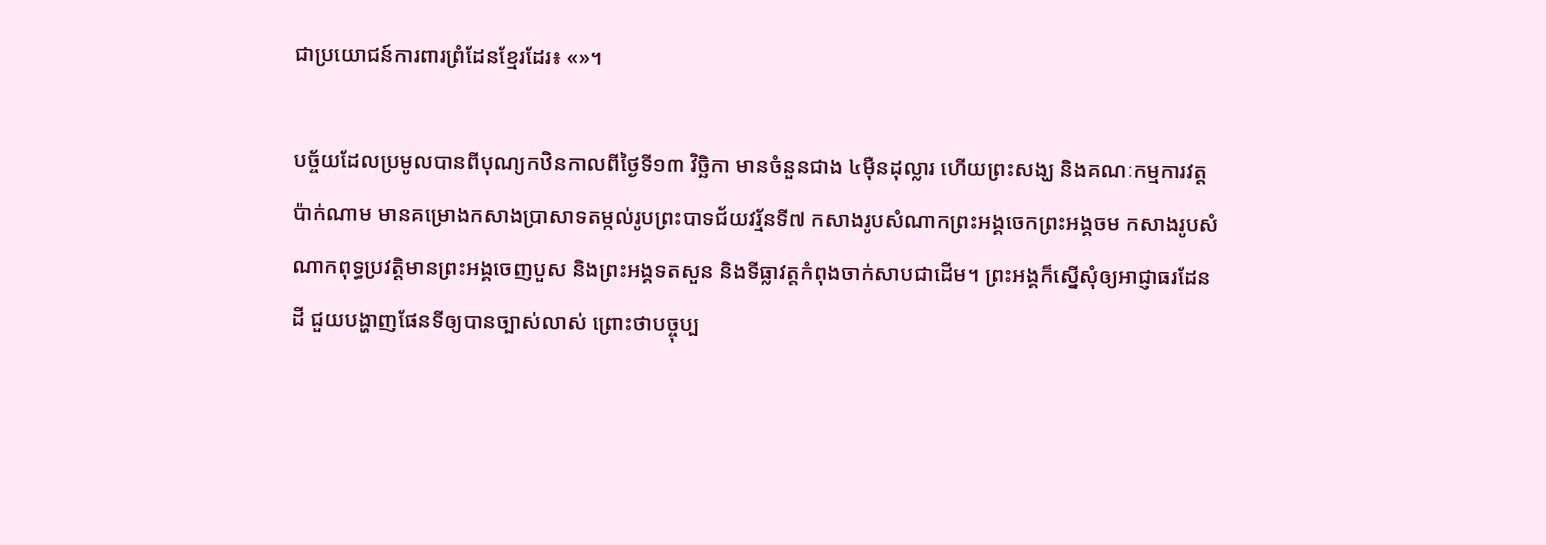ជាប្រយោជន៍ការពារព្រំដែនខ្មែរដែរ៖ «»។

បច្ច័យដែលប្រមូលបានពីបុណ្យកឋិនកាលពីថ្ងៃទី១៣ វិច្ឆិកា មានចំនួនជាង ៤ម៉ឺនដុល្លារ ហើយព្រះសង្ឃ និងគណៈកម្មការវត្តប៉ាក់ណាម មានគម្រោងកសាងប្រាសាទតម្កល់រូបព្រះបាទជ័យវរ្ម័នទី៧ កសាងរូបសំណាកព្រះអង្គចេកព្រះអង្គចម កសាងរូបសំណាកពុទ្ធប្រវត្តិមានព្រះអង្គចេញបួស និងព្រះអង្គទតសួន និងទីធ្លាវត្តកំពុងចាក់សាបជាដើម។ ព្រះអង្គក៏ស្នើសុំឲ្យអាជ្ញាធរដែនដី ជួយបង្ហាញផែនទីឲ្យបានច្បាស់លាស់ ព្រោះថាបច្ចុប្ប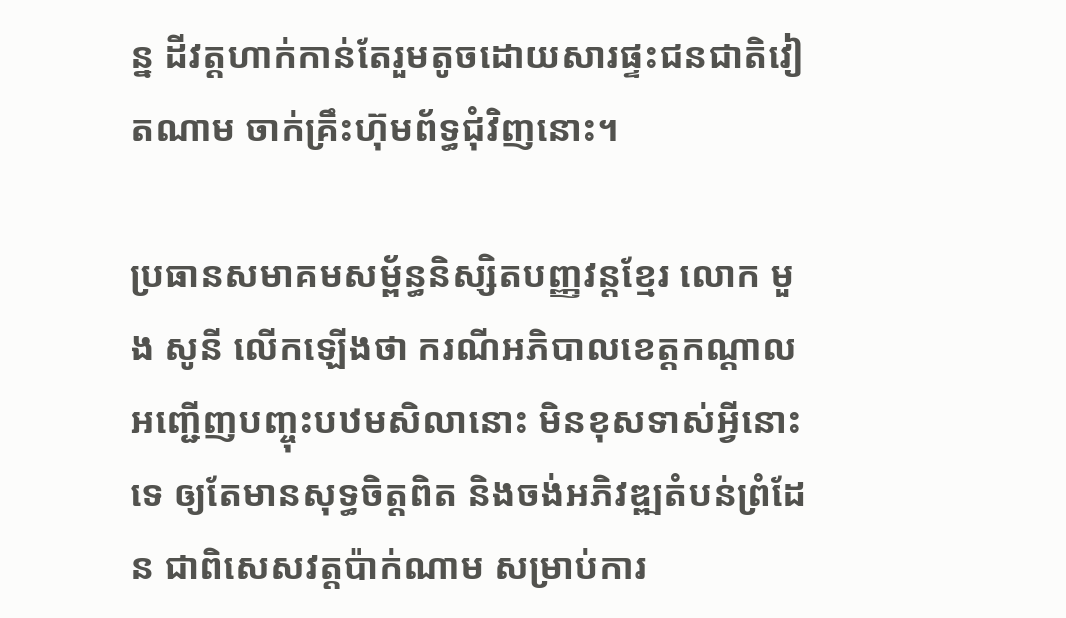ន្ន ដីវត្តហាក់កាន់តែរួមតូចដោយសារផ្ទះជនជាតិវៀតណាម ចាក់គ្រឹះហ៊ុមព័ទ្ធជុំវិញនោះ។

ប្រធានសមាគមសម្ព័ន្ធនិស្សិតបញ្ញវន្តខ្មែរ លោក មួង សូនី លើកឡើងថា ករណីអភិបាលខេត្តកណ្ដាល អញ្ជើញបញ្ចុះបឋមសិលានោះ មិនខុសទាស់អ្វីនោះទេ ឲ្យតែមានសុទ្ធចិត្តពិត និងចង់អភិវឌ្ឍតំបន់ព្រំដែន ជាពិសេសវត្តប៉ាក់ណាម សម្រាប់ការ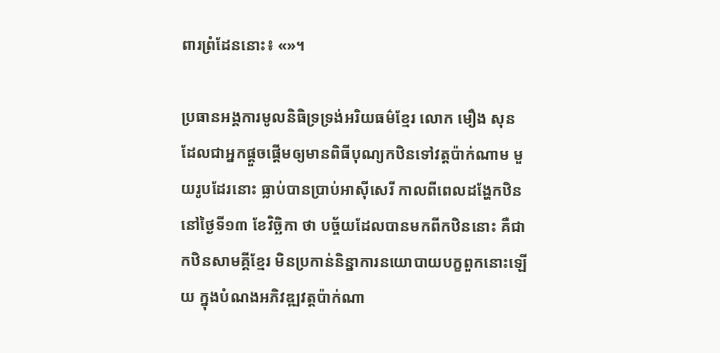ពារព្រំដែននោះ៖ «»។

ប្រធានអង្គការមូលនិធិទ្រទ្រង់អរិយធម៌ខ្មែរ លោក មឿង សុន ដែលជាអ្នកផ្ដួចផ្ដើមឲ្យមានពិធីបុណ្យកឋិនទៅវត្តប៉ាក់ណាម មួយរូបដែរនោះ ធ្លាប់បានប្រាប់អាស៊ីសេរី កាលពីពេលដង្ហែកឋិននៅថ្ងៃទី១៣ ខែវិច្ឆិកា ថា បច្ច័យដែលបានមកពីកឋិននោះ គឺជាកឋិនសាមគ្គីខ្មែរ មិនប្រកាន់និន្នាការនយោបាយបក្ខពួកនោះឡើយ ក្នុងបំណងអភិវឌ្ឍវត្តប៉ាក់ណា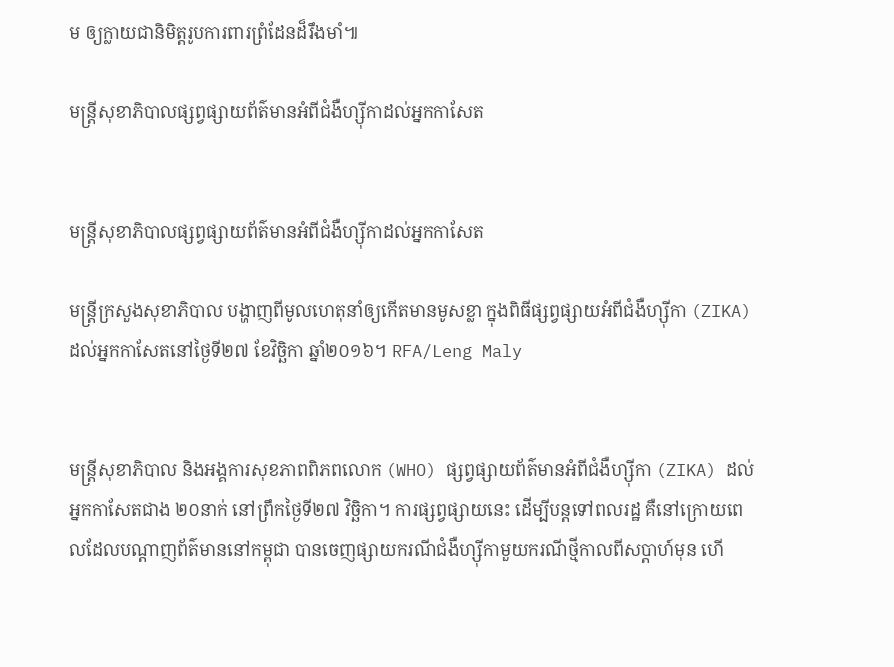ម ឲ្យក្លាយជានិមិត្តរូបការពារព្រំដែនដ៏រឹងមាំ៕

មន្ត្រីសុខាភិបាលផ្សព្វផ្សាយព័ត៌មានអំពីជំងឺហ្ស៊ីកាដល់អ្នកកាសែត


មន្ត្រីសុខាភិបាលផ្សព្វផ្សាយព័ត៌មានអំពីជំងឺហ្ស៊ីកាដល់អ្នកកាសែត

មន្ត្រីក្រសួងសុខាភិបាល បង្ហាញពីមូលហេតុនាំឲ្យកើតមានមូសខ្លា ក្នុងពិធីផ្សព្វផ្សាយអំពីជំងឺហ្ស៊ីកា (ZIKA) ដល់អ្នកកាសែតនៅថ្ងៃទី២៧ ខែវិច្ឆិកា ឆ្នាំ២០១៦។ RFA/Leng Maly


មន្ត្រីសុខាភិបាល និងអង្គការសុខភាពពិភពលោក (WHO) ផ្សព្វផ្សាយព័ត៌មានអំពីជំងឺហ្ស៊ីកា (ZIKA) ដល់អ្នកកាសែតជាង ២០នាក់ នៅព្រឹកថ្ងៃទី២៧ វិច្ឆិកា។ ការផ្សព្វផ្សាយនេះ ដើម្បីបន្តទៅពលរដ្ឋ គឺនៅក្រោយពេលដែលបណ្ដាញព័ត៌មាននៅកម្ពុជា បានចេញផ្សាយករណីជំងឺហ្ស៊ីកាមួយករណីថ្មីកាលពីសប្ដាហ៍មុន ហើ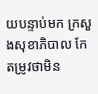យបន្ទាប់មក ក្រសួងសុខាភិបាល កែតម្រូវថាមិន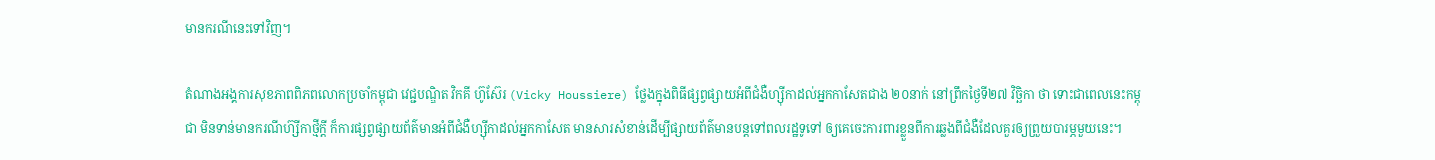មានករណីនេះទៅវិញ។

តំណាងអង្គការសុខភាពពិភពលោកប្រចាំកម្ពុជា វេជ្ជបណ្ឌិត វិកគី ហ៊ូស៊ែរ (Vicky Houssiere) ថ្លែងក្នុងពិធីផ្សព្វផ្សាយអំពីជំងឺហ្ស៊ីកាដល់អ្នកកាសែតជាង ២០នាក់ នៅព្រឹកថ្ងៃទី២៧ វិច្ឆិកា ថា ទោះជាពេលនេះកម្ពុជា មិនទាន់មានករណីហ៊្សីកាថ្មីក្ដី ក៏ការផ្សព្វផ្សាយព័ត៌មានអំពីជំងឺហ្ស៊ីកាដល់អ្នកកាសែត មានសារសំខាន់ដើម្បីផ្សាយព័ត៌មានបន្តទៅពលរដ្ឋទូទៅ ឲ្យគេចេះការពារខ្លួនពីការឆ្លងពីជំងឺដែលគួរឲ្យព្រួយបារម្ភមួយនេះ។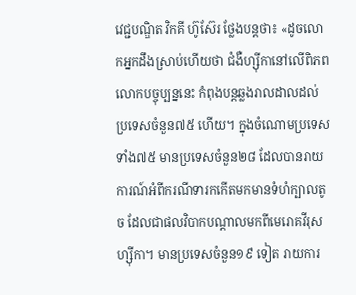វេជ្ជបណ្ឌិត វិកគី ហ៊ូស៊ែរ ថ្លែងបន្តថា៖ «ដូចលោកអ្នកដឹងស្រាប់ហើយថា ជំងឺហ្ស៊ីកានៅលើពិភពលោកបច្ចុប្បន្ននេះ កំពុងបន្តឆ្លងរាលដាលដល់ប្រទេសចំនួន៧៥ ហើយ។ ក្នុងចំណោមប្រទេសទាំង៧៥ មានប្រទេសចំនួន២៨ ដែលបានរាយការណ៍អំពីករណីទារកកើតមកមានទំហំក្បាលតូច ដែលជាផលវិបាកបណ្ដាលមកពីមេរោគវីរុសហ្ស៊ីកា។ មានប្រទេសចំនួន១៩ ទៀត រាយការ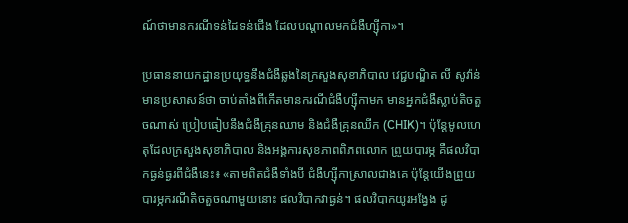ណ៍ថាមានករណីទន់ដៃទន់ជើង ដែលបណ្ដាលមកជំងឺហ្ស៊ីកា»។

ប្រធាននាយកដ្ឋានប្រយុទ្ធនឹងជំងឺឆ្លងនៃក្រសួងសុខាភិបាល វេជ្ជបណ្ឌិត លី សូវ៉ាន់ មានប្រសាសន៍ថា ចាប់តាំងពីកើតមានករណីជំងឺហ្ស៊ីកាមក មានអ្នកជំងឺស្លាប់តិចតួចណាស់ ប្រៀបធៀបនឹងជំងឺគ្រុនឈាម និងជំងឺគ្រុនឈីក (CHIK)។ ប៉ុន្តែមូលហេតុដែលក្រសួងសុខាភិបាល និងអង្គការសុខភាពពិភពលោក ព្រួយបារម្ភ គឺផលវិបាកធ្ងន់ធ្ងរពីជំងឺនេះ៖ «តាមពិតជំងឺទាំងបី ជំងឺហ្ស៊ីកាស្រាលជាងគេ ប៉ុន្តែយើងព្រួយបារម្ភករណីតិចតួចណាមួយនោះ ផលវិបាកវាធ្ងន់។ ផលវិបាកយូរអង្វែង ដូ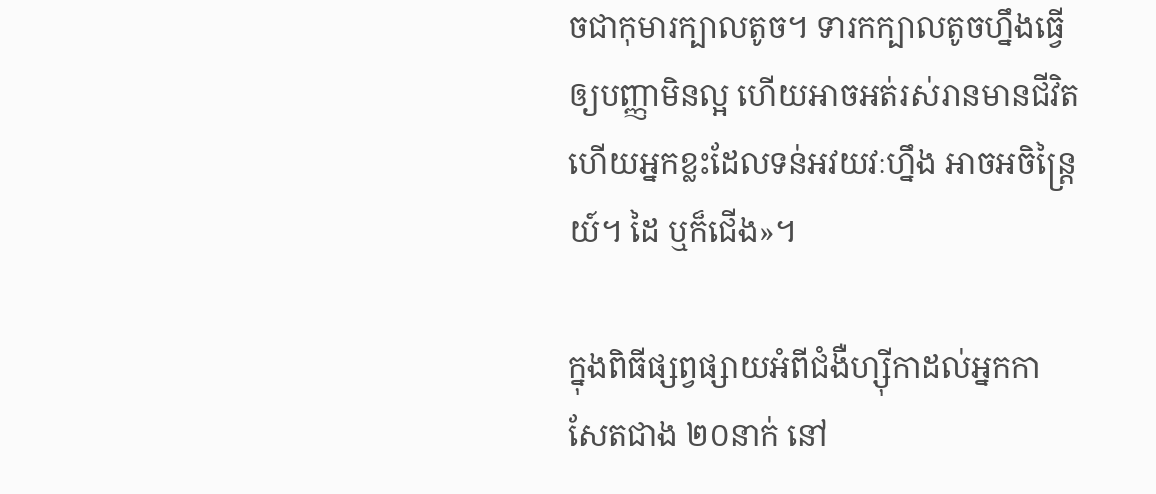ចជាកុមារក្បាលតូច។ ទារកក្បាលតូចហ្នឹងធ្វើឲ្យបញ្ញាមិនល្អ ហើយអាចអត់រស់រានមានជីវិត ហើយអ្នកខ្លះដែលទន់អវយវៈហ្នឹង អាចអចិន្ត្រៃយ៍។ ដៃ ឬក៏ជើង»។

ក្នុងពិធីផ្សព្វផ្សាយអំពីជំងឺហ្ស៊ីកាដល់អ្នកកាសែតជាង ២០នាក់ នៅ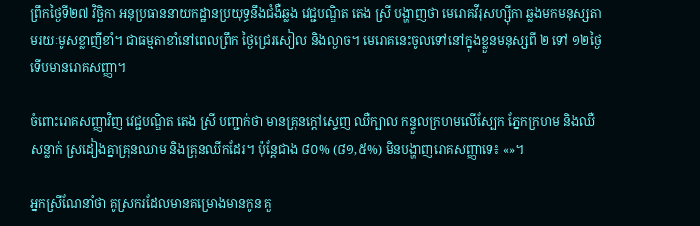ព្រឹកថ្ងៃទី២៧ វិច្ឆិកា អនុប្រធាននាយកដ្ឋានប្រយុទ្ធនឹងជំងឺឆ្លង វេជ្ជបណ្ឌិត តេង ស្រី បង្ហាញថា មេរោគវីរុសហ្ស៊ីកា ឆ្លងមកមនុស្សតាមរយៈមូសខ្លាញីខាំ។ ជាធម្មតាខាំនៅពេលព្រឹក ថ្ងៃជ្រេរសៀល និងល្ងាច។ មេរោគនេះចូលទៅនៅក្នុងខ្លួនមនុស្សពី ២ ទៅ ១២ថ្ងៃ ទើបមានរោគសញ្ញា។

ចំពោះរោគសញ្ញាវិញ វេជ្ជបណ្ឌិត តេង ស្រី បញ្ជាក់ថា មានគ្រុនក្ដៅស្ទេញ ឈឺក្បាល កន្ទួលក្រហមលើស្បែក ភ្នែកក្រហម និងឈឺសន្លាក់ ស្រដៀងគ្នាគ្រុនឈាម និងគ្រុនឈីកដែរ។ ប៉ុន្តែជាង ៨០% (៨១,៥%) មិនបង្ហាញរោគសញ្ញាទេ៖ «»។

អ្នកស្រីណែនាំថា គូស្រករដែលមានគម្រោងមានកូន គួ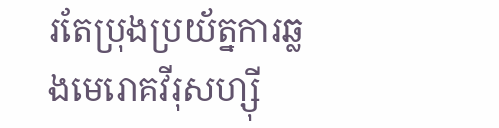រតែប្រុងប្រយ័ត្នការឆ្លងមេរោគវីរុសហ្ស៊ី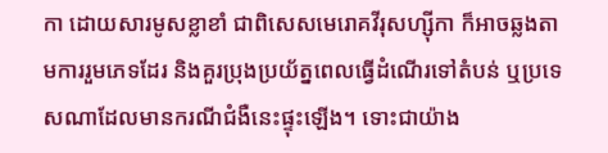កា ដោយសារមូសខ្លាខាំ ជាពិសេសមេរោគវីរុសហ្ស៊ីកា ក៏អាចឆ្លងតាមការរួមភេទដែរ និងគួរប្រុងប្រយ័ត្នពេលធ្វើដំណើរទៅតំបន់ ឬប្រទេសណាដែលមានករណីជំងឺនេះផ្ទុះឡើង។ ទោះជាយ៉ាង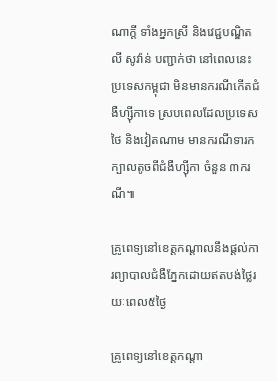ណាក្ដី ទាំងអ្នកស្រី និងវេជ្ជបណ្ឌិត លី សូវ៉ាន់ បញ្ជាក់ថា នៅពេលនេះ ប្រទេសកម្ពុជា មិនមានករណីកើតជំងឺហ្ស៊ីកាទេ ស្របពេលដែលប្រទេសថៃ និងវៀតណាម មានករណីទារកក្បាលតូចពីជំងឺហ្ស៊ីកា ចំនួន ៣ករណី៕

គ្រូពេទ្យនៅខេត្តកណ្ដាលនឹងផ្ដល់ការព្យាបាលជំងឺភ្នែកដោយឥតបង់ថ្លៃរយៈពេល៥ថ្ងៃ

គ្រូពេទ្យនៅខេត្តកណ្ដា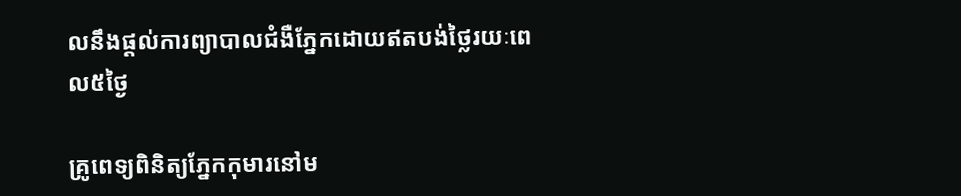លនឹងផ្ដល់ការព្យាបាលជំងឺភ្នែកដោយឥតបង់ថ្លៃរយៈពេល៥ថ្ងៃ

គ្រូពេទ្យពិនិត្យភ្នែកកុមារនៅម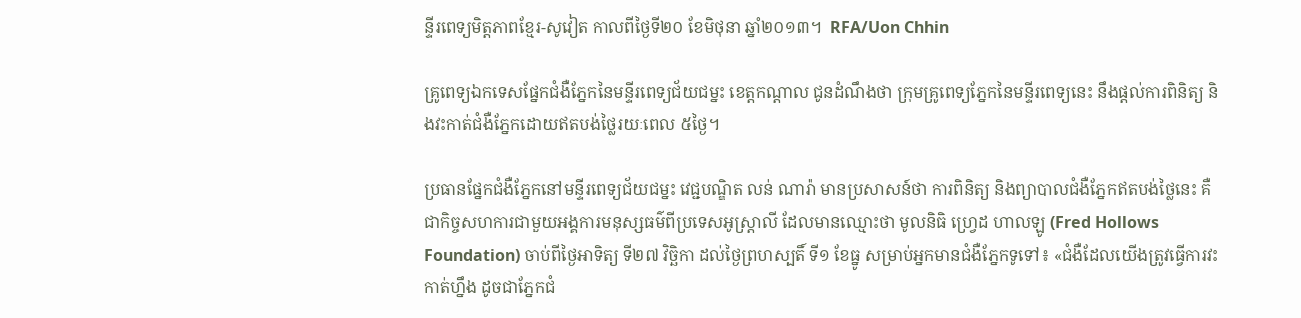ន្ទីរពេទ្យមិត្តភាពខ្មែរ-សូវៀត កាលពីថ្ងៃទី២០ ខែមិថុនា ឆ្នាំ២០១៣។  RFA/Uon Chhin

គ្រូពេទ្យឯកទេសផ្នែកជំងឺភ្នែកនៃមន្ទីរពេទ្យជ័យជម្នះ ខេត្តកណ្ដាល ជូនដំណឹងថា ក្រុមគ្រូពេទ្យភ្នែកនៃមន្ទីរពេទ្យនេះ នឹងផ្ដល់ការពិនិត្យ និងវះកាត់ជំងឺភ្នែកដោយឥតបង់ថ្លៃរយៈពេល ៥ថ្ងៃ។

ប្រធានផ្នែកជំងឺភ្នែកនៅមន្ទីរពេទ្យជ័យជម្នះ វេជ្ជបណ្ឌិត លន់ ណារ៉ា មានប្រសាសន៍ថា ការពិនិត្យ និងព្យាបាលជំងឺភ្នែកឥតបង់ថ្លៃនេះ គឺជាកិច្ចសហការជាមួយអង្គការមនុស្សធម៌ពីប្រទេសអូស្ត្រាលី ដែលមានឈ្មោះថា មូលនិធិ ហ្វ្រេដ ហាលឡូ (Fred Hollows Foundation) ចាប់ពីថ្ងៃអាទិត្យ ទី២៧ វិច្ឆិកា ដល់ថ្ងៃព្រហស្បតិ៍ ទី១ ខែធ្នូ សម្រាប់អ្នកមានជំងឺភ្នែកទូទៅ៖ «ជំងឺដែលយើងត្រូវធ្វើការវះកាត់ហ្នឹង ដូចជាភ្នែកជំ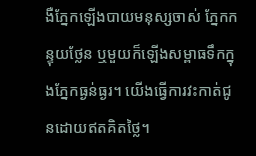ងឺភ្នែកឡើងបាយមនុស្សចាស់ ភ្នែកកន្ទុយថ្លែន ឬមួយក៏ឡើងសម្ពាធទឹកក្នុងភ្នែកធ្ងន់ធ្ងរ។ យើងធ្វើការវះកាត់ជូនដោយឥតគិតថ្លៃ។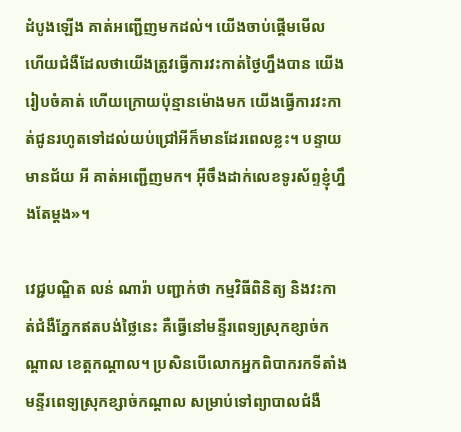ដំបូងឡើង គាត់អញ្ជើញមកដល់។ យើងចាប់ផ្ដើមមើល ហើយជំងឺដែលថាយើងត្រូវធ្វើការវះកាត់ថ្ងៃហ្នឹងបាន យើងរៀបចំគាត់ ហើយក្រោយប៉ុន្មានម៉ោងមក យើងធ្វើការវះកាត់ជូនរហូតទៅដល់យប់ជ្រៅអីក៏មានដែរពេលខ្លះ។ បន្ទាយមានជ័យ អី គាត់អញ្ជើញមក។ អ៊ីចឹងដាក់លេខទូរស័ព្ទខ្ញុំហ្នឹងតែម្ដង»។

វេជ្ជបណ្ឌិត លន់ ណារ៉ា បញ្ជាក់ថា កម្មវិធីពិនិត្យ និងវះកាត់ជំងឺភ្នែកឥតបង់ថ្លៃនេះ គឺធ្វើនៅមន្ទីរពេទ្យស្រុកខ្សាច់កណ្ដាល ខេត្តកណ្ដាល។ ប្រសិនបើលោកអ្នកពិបាករកទីតាំងមន្ទីរពេទ្យស្រុកខ្សាច់កណ្ដាល សម្រាប់ទៅព្យាបាលជំងឺ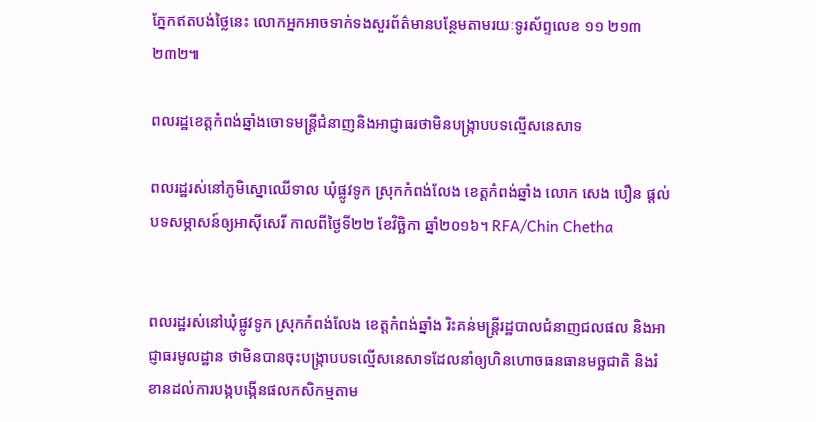ភ្នែកឥតបង់ថ្លៃនេះ លោកអ្នកអាចទាក់ទងសួរព័ត៌មានបន្ថែមតាមរយៈទូរស័ព្ទលេខ ១១ ២១៣ ២៣២៕

ពលរដ្ឋខេត្តកំពង់ឆ្នាំងចោទមន្ត្រីជំនាញនិងអាជ្ញាធរថាមិនបង្ក្រាបបទល្មើសនេសាទ

ពលរដ្ឋរស់នៅភូមិស្នោឈើទាល ឃុំផ្លូវទូក ស្រុកកំពង់លែង ខេត្តកំពង់ឆ្នាំង លោក សេង បឿន ផ្ដល់បទសម្ភាសន៍ឲ្យអាស៊ីសេរី កាលពីថ្ងៃទី២២ ខែវិច្ឆិកា ឆ្នាំ២០១៦។ RFA/Chin Chetha


ពលរដ្ឋរស់នៅឃុំផ្លូវទូក ស្រុកកំពង់លែង ខេត្តកំពង់ឆ្នាំង រិះគន់មន្ត្រីរដ្ឋបាលជំនាញជលផល និងអាជ្ញាធរមូលដ្ឋាន ថាមិនបានចុះបង្ក្រាបបទល្មើសនេសាទដែលនាំឲ្យហិនហោចធនធានមច្ឆជាតិ និងរំខានដល់ការបង្កបង្កើនផលកសិកម្មតាម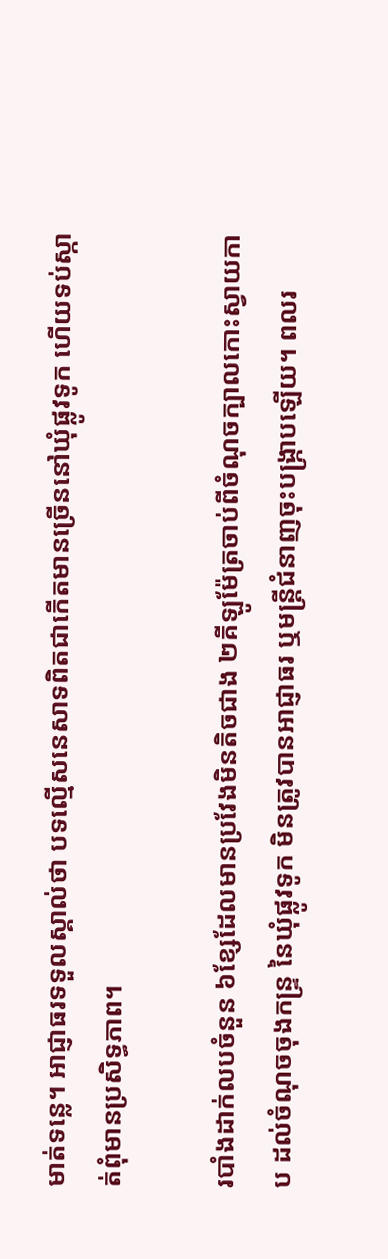មាត់ទន្លេ។ អាជ្ញាធរទទួលស្គាល់ថា បទល្មើសនេសាទពិតជាកើតមានច្រើននៅឃុំផ្លូវទូក ហើយទប់ស្កាត់ពុំមានប្រសិទ្ធភាព។

របាំងដាក់លបចំនួន ៦ខ្សែដែលមានប្រវែងមិនតិចជាង ២គីឡូម៉ែត្រចាប់ពីចំណុចក្បាលកោះស្វាយកាប ដល់ចំណុចចុងកន្ទ្រ នៃឃុំផ្លូវទូក មិនត្រូវបានអាជ្ញាធរ ឬមន្ត្រីជំនាញចុះបង្ក្រាបឡើយ។ ពលរ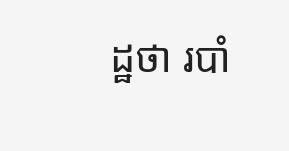ដ្ឋថា របាំ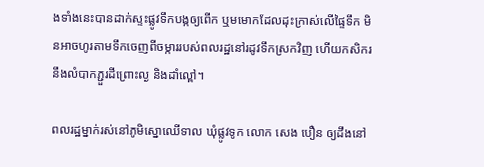ងទាំងនេះបានដាក់ស្ទះផ្លូវទឹកបង្កឲ្យពើក ឬមមោកដែលដុះក្រាស់លើផ្ទៃទឹក មិនអាចហូរតាមទឹកចេញពីចម្ការរបស់ពលរដ្ឋនៅរដូវទឹកស្រកវិញ ហើយកសិករនឹងលំបាកភ្ជួរដីព្រោះល្ង និងដាំល្ពៅ។

ពលរដ្ឋម្នាក់រស់នៅភូមិស្នោឈើទាល ឃុំផ្លូវទូក លោក សេង បឿន ឲ្យដឹងនៅ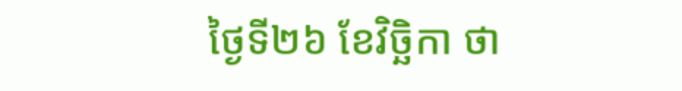ថ្ងៃទី២៦ ខែវិច្ឆិកា ថា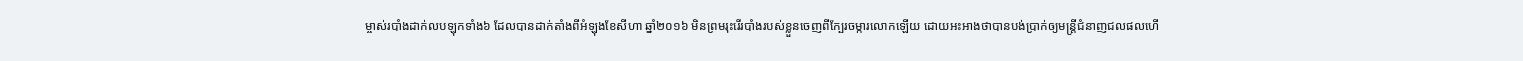ម្ចាស់របាំងដាក់លបឡុកទាំង៦ ដែលបានដាក់តាំងពីអំឡុងខែសីហា ឆ្នាំ២០១៦ មិនព្រមរុះរើរបាំងរបស់ខ្លួនចេញពីក្បែរចម្ការលោកឡើយ ដោយអះអាងថាបានបង់ប្រាក់ឲ្យមន្ត្រីជំនាញជលផលហើ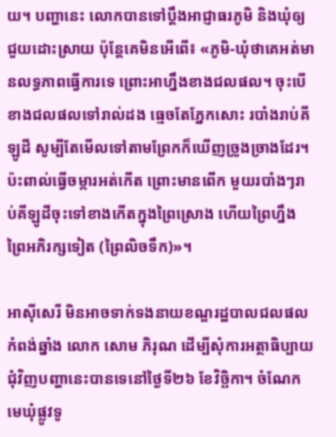យ។ បញ្ហានេះ លោកបានទៅប្ដឹងអាជ្ញាធរភូមិ និងឃុំឲ្យជួយដោះស្រាយ ប៉ុន្តែគេមិនអើពើ៖ «ភូមិ-ឃុំថាគេអត់មានលទ្ធភាពធ្វើការទេ ព្រោះអាហ្នឹងខាងជលផល។ ចុះបើខាងជលផលទៅរាល់ដង ធ្មេចតែភ្នែកសោះ របាំងរាប់គីឡូដី សូម្បីតែមើលទៅតាមព្រែកក៏ឃើញច្រូងច្រាងដែរ។ ប៉ះពាល់ធ្វើចម្ការអត់កើត ព្រោះមានពើក មួយរបាំងៗរាប់គីឡូដីចុះទៅខាងកើតក្នុងព្រៃស្រោង ហើយព្រៃហ្នឹងព្រៃអភិរក្សទៀត (ព្រៃលិចទឹក)»។

អាស៊ីសេរី មិនអាចទាក់ទងនាយខណ្ឌរដ្ឋបាលជលផលកំពង់ឆ្នាំង លោក សោម ភិរុណ ដើម្បីសុំការអត្ថាធិប្បាយជុំវិញបញ្ហានេះបានទេនៅថ្ងៃទី២៦ ខែវិច្ឆិកា។ ចំណែកមេឃុំផ្លូវទូ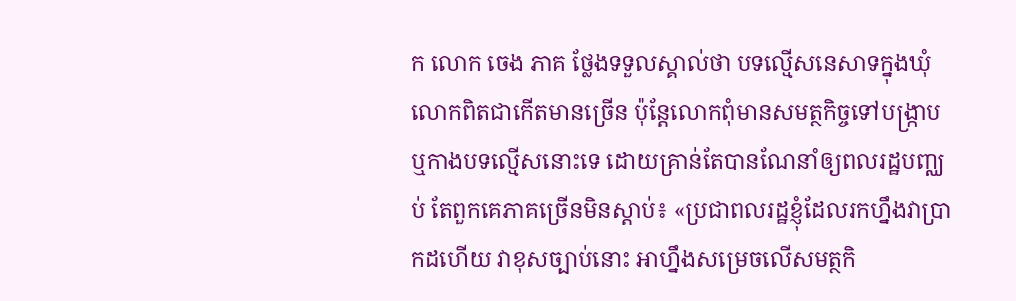ក លោក ចេង ភាគ ថ្លែងទទួលស្គាល់ថា បទល្មើសនេសាទក្នុងឃុំលោកពិតជាកើតមានច្រើន ប៉ុន្តែលោកពុំមានសមត្ថកិច្ចទៅបង្ក្រាប ឬកាងបទល្មើសនោះទេ ដោយគ្រាន់តែបានណែនាំឲ្យពលរដ្ឋបញ្ឈប់ តែពួកគេភាគច្រើនមិនស្ដាប់៖ «ប្រជាពលរដ្ឋខ្ញុំដែលរកហ្នឹងវាប្រាកដហើយ វាខុសច្បាប់នោះ អាហ្នឹងសម្រេចលើសមត្ថកិ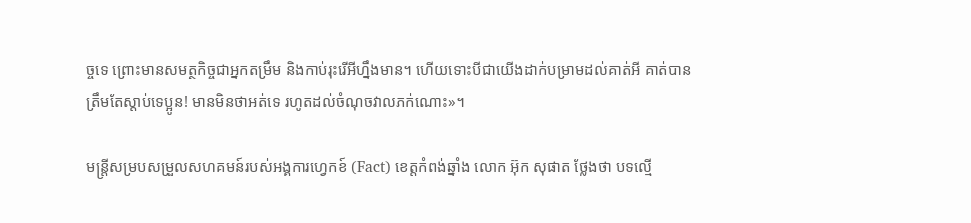ច្ចទេ ព្រោះមានសមត្ថកិច្ចជាអ្នកតម្រឹម និងកាប់រុះរើអីហ្នឹងមាន។ ហើយទោះបីជាយើងដាក់បម្រាមដល់គាត់អី គាត់បានត្រឹមតែស្ដាប់ទេប្អូន! មានមិនថាអត់ទេ រហូតដល់ចំណុចវាលភក់ណោះ»។

មន្ត្រីសម្របសម្រួលសហគមន៍របស់អង្គការហ្វេកខ៍ (Fact) ខេត្តកំពង់ឆ្នាំង លោក អ៊ុក សុផាត ថ្លែងថា បទល្មើ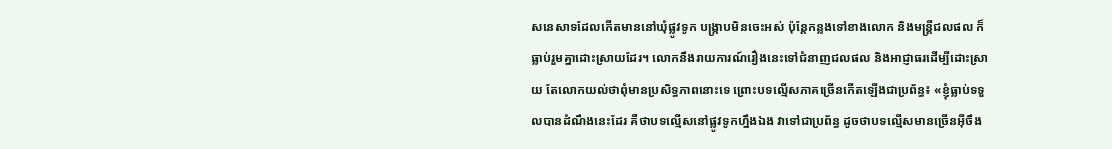សនេសាទដែលកើតមាននៅឃុំផ្លូវទូក បង្ក្រាបមិនចេះអស់ ប៉ុន្តែកន្លងទៅខាងលោក និងមន្ត្រីជលផល ក៏ធ្លាប់រួមគ្នាដោះស្រាយដែរ។ លោកនឹងរាយការណ៍រឿងនេះទៅជំនាញជលផល និងអាជ្ញាធរដើម្បីដោះស្រាយ តែលោកយល់ថាពុំមានប្រសិទ្ធភាពនោះទេ ព្រោះបទល្មើសភាគច្រើនកើតឡើងជាប្រព័ន្ធ៖ «ខ្ញុំធ្លាប់ទទួលបានដំណឹងនេះដែរ គឺថាបទល្មើសនៅផ្លូវទូកហ្នឹងឯង វាទៅជាប្រព័ន្ធ ដូចថាបទល្មើសមានច្រើនអ៊ីចឹង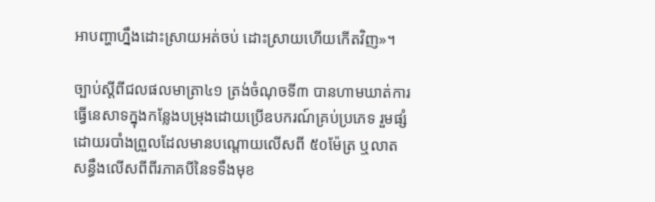អាបញ្ហាហ្នឹងដោះស្រាយអត់ចប់ ដោះស្រាយហើយកើតវិញ»។

ច្បាប់ស្ដីពីជលផលមាត្រា៤១ ត្រង់ចំណុចទី៣ បានហាមឃាត់ការធ្វើនេសាទក្នុងកន្លែងបម្រុងដោយប្រើឧបករណ៍គ្រប់ប្រភេទ រួមផ្សំដោយរបាំងព្រួលដែលមានបណ្ដោយលើសពី ៥០ម៉ែត្រ ឬលាតសន្ធឹងលើសពីពីរភាគបីនៃទទឹងមុខ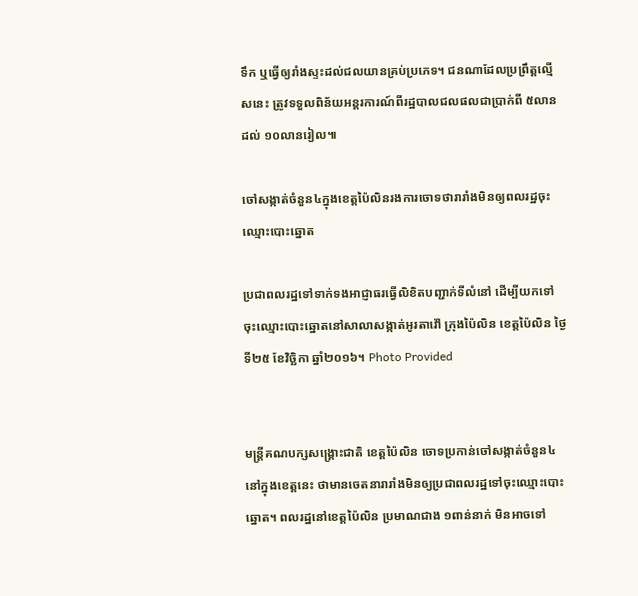ទឹក ឬធ្វើឲ្យរាំងស្ទះដល់ជលយានគ្រប់ប្រភេទ។ ជនណាដែលប្រព្រឹត្តល្មើសនេះ ត្រូវទទួលពិន័យអន្តរការណ៍ពីរដ្ឋបាលជលផលជាប្រាក់ពី ៥លាន ដល់ ១០លានរៀល៕

ចៅសង្កាត់ចំនួន៤ក្នុងខេត្តប៉ៃលិនរងការចោទថារារាំងមិនឲ្យពលរដ្ឋចុះឈ្មោះបោះឆ្នោត

ប្រជាពលរដ្ឋទៅទាក់ទងអាជ្ញាធរធ្វើលិខិតបញ្ជាក់ទីលំនៅ ដើម្បីយកទៅចុះឈ្មោះបោះឆ្នោតនៅសាលាសង្កាត់អូរតាវ៉ៅ ក្រុងប៉ៃលិន ខេត្តប៉ៃលិន ថ្ងៃទី២៥ ខែវិច្ឆិកា ឆ្នាំ២០១៦។ Photo Provided


មន្ត្រីគណបក្សសង្គ្រោះជាតិ ខេត្តប៉ៃលិន ចោទប្រកាន់ចៅសង្កាត់ចំនួន៤ នៅក្នុងខេត្តនេះ ថាមានចេតនារារាំងមិនឲ្យប្រជាពលរដ្ឋទៅចុះឈ្មោះបោះឆ្នោត។ ពលរដ្ឋនៅខេត្តប៉ៃលិន ប្រមាណជាង ១ពាន់នាក់ មិនអាចទៅ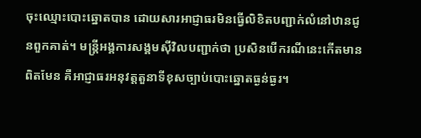ចុះឈ្មោះបោះឆ្នោតបាន ដោយសារអាជ្ញាធរមិនធ្វើលិខិតបញ្ជាក់លំនៅឋានជូនពួកគាត់។ មន្ត្រីអង្គការសង្គមស៊ីវិលបញ្ជាក់ថា ប្រសិនបើករណីនេះកើតមានពិតមែន គឺអាជ្ញាធរអនុវត្តតួនាទីខុសច្បាប់បោះឆ្នោតធ្ងន់ធ្ងរ។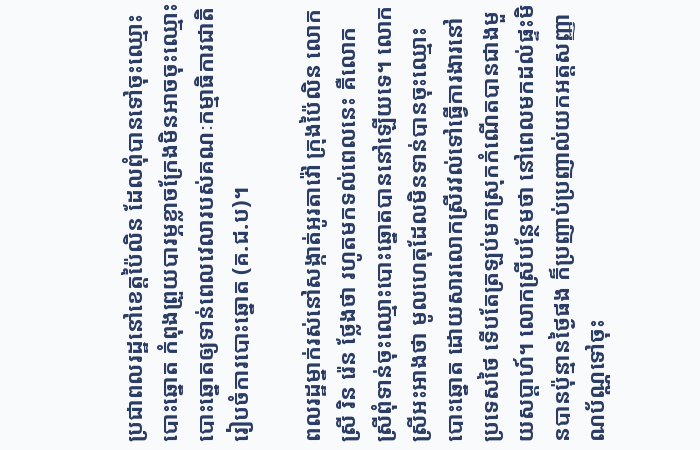ប្រជាពលរដ្ឋនៅខេត្តប៉ៃលិន ដែលពុំបានទៅចុះឈ្មោះបោះឆ្នោត កំពុងព្រួយបារម្ភខ្លាចក្រែងមិនអាចចុះឈ្មោះបោះឆ្នោតឲ្យទាន់ពេលវេលារបស់គណៈកម្មាធិការជាតិរៀបចំការបោះឆ្នោត (គ.ជ.ប)។

ពលរដ្ឋម្នាក់រស់នៅសង្កាត់អូរតាវ៉ៅ ក្រុងប៉ៃលិន លោកស្រី រិន រ៉េន ថ្លែងថា រហូតមកទល់ពេលនេះ គឺលោកស្រីពុំទាន់ចុះឈ្មោះបោះឆ្នោតបាននៅឡើយទេ។ លោកស្រីអះអាងថា មូលហេតុដែលមិនទាន់បានចុះឈ្មោះបោះឆ្នោត ដោយសារលោកស្រីរវល់ទៅធ្វើការងារនៅប្រទេសថៃ ទើបតែត្រឡប់មកស្រុកកំណើតបានជាងមួយសប្ដាហ៍។ លោកស្រីបន្ថែមថា នៅពេលមកដល់ផ្ទះមិនបានប៉ុន្មានថ្ងៃផង ក៏ប្រញាប់ប្រញាល់យកអត្តសញ្ញាណប័ណ្ណទៅចុះ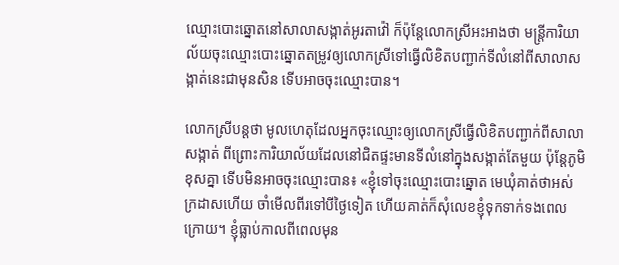ឈ្មោះបោះឆ្នោតនៅសាលាសង្កាត់អូរតាវ៉ៅ ក៏ប៉ុន្តែលោកស្រីអះអាងថា មន្ត្រីការិយាល័យចុះឈ្មោះបោះឆ្នោតតម្រូវឲ្យលោកស្រីទៅធ្វើលិខិតបញ្ជាក់ទីលំនៅពីសាលាសង្កាត់នេះជាមុនសិន ទើបអាចចុះឈ្មោះបាន។

លោកស្រីបន្តថា មូលហេតុដែលអ្នកចុះឈ្មោះឲ្យលោកស្រីធ្វើលិខិតបញ្ជាក់ពីសាលាសង្កាត់ ពីព្រោះការិយាល័យដែលនៅជិតផ្ទះមានទីលំនៅក្នុងសង្កាត់តែមួយ ប៉ុន្តែភូមិខុសគ្នា ទើបមិនអាចចុះឈ្មោះបាន៖ «ខ្ញុំទៅចុះឈ្មោះបោះឆ្នោត មេឃុំគាត់ថាអស់ក្រដាសហើយ ចាំមើលពីរទៅបីថ្ងៃទៀត ហើយគាត់ក៏សុំលេខខ្ញុំទុកទាក់ទងពេលក្រោយ។ ខ្ញុំធ្លាប់កាលពីពេលមុន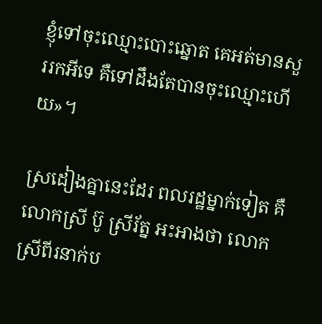ខ្ញុំទៅចុះឈ្មោះបោះឆ្នោត គេអត់មានសួររកអីទេ គឺទៅដឹងតែបានចុះឈ្មោះហើយ»។

ស្រដៀងគ្នានេះដែរ ពលរដ្ឋម្នាក់ទៀត គឺលោកស្រី ប៊ូ ស្រីរ័ត្ន អះអាងថា លោកស្រីពីរនាក់ប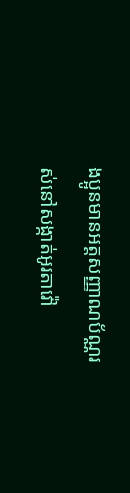ងប្អូនមានអត្តសញ្ញាណប័ណ្ណរស់នៅសង្កាត់អូរតាវ៉ៅ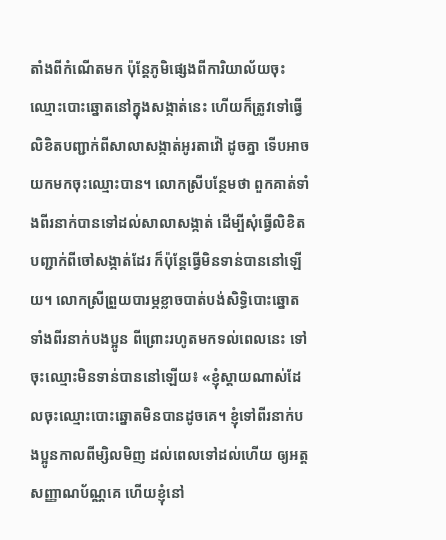តាំងពីកំណើតមក ប៉ុន្តែភូមិផ្សេងពីការិយាល័យចុះឈ្មោះបោះឆ្នោតនៅក្នុងសង្កាត់នេះ ហើយក៏ត្រូវទៅធ្វើលិខិតបញ្ជាក់ពីសាលាសង្កាត់អូរតាវ៉ៅ ដូចគ្នា ទើបអាចយកមកចុះឈ្មោះបាន។ លោកស្រីបន្ថែមថា ពួកគាត់ទាំងពីរនាក់បានទៅដល់សាលាសង្កាត់ ដើម្បីសុំធ្វើលិខិតបញ្ជាក់ពីចៅសង្កាត់ដែរ ក៏ប៉ុន្តែធ្វើមិនទាន់បាននៅឡើយ។ លោកស្រីព្រួយបារម្ភខ្លាចបាត់បង់សិទ្ធិបោះឆ្នោតទាំងពីរនាក់បងប្អូន ពីព្រោះរហូតមកទល់ពេលនេះ ទៅចុះឈ្មោះមិនទាន់បាននៅឡើយ៖ «ខ្ញុំស្ដាយណាស់ដែលចុះឈ្មោះបោះឆ្នោតមិនបានដូចគេ។ ខ្ញុំទៅពីរនាក់បងប្អូនកាលពីម្សិលមិញ ដល់ពេលទៅដល់ហើយ ឲ្យអត្តសញ្ញាណប័ណ្ណគេ ហើយខ្ញុំនៅ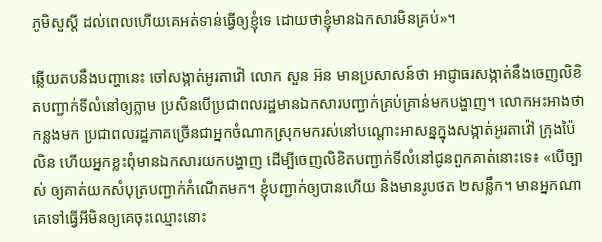ភូមិសួស្ដី ដល់ពេលហើយគេអត់ទាន់ធ្វើឲ្យខ្ញុំទេ ដោយថាខ្ញុំមានឯកសារមិនគ្រប់»។

ឆ្លើយតបនឹងបញ្ហានេះ ចៅសង្កាត់អូរតាវ៉ៅ លោក សួន អ៊ន មានប្រសាសន៍ថា អាជ្ញាធរសង្កាត់នឹងចេញលិខិតបញ្ជាក់ទីលំនៅឲ្យភ្លាម ប្រសិនបើប្រជាពលរដ្ឋមានឯកសារបញ្ជាក់គ្រប់គ្រាន់មកបង្ហាញ។ លោកអះអាងថា កន្លងមក ប្រជាពលរដ្ឋភាគច្រើនជាអ្នកចំណាកស្រុកមករស់នៅបណ្ដោះអាសន្នក្នុងសង្កាត់អូរតាវ៉ៅ ក្រុងប៉ៃលិន ហើយអ្នកខ្លះពុំមានឯកសារយកបង្ហាញ ដើម្បីចេញលិខិតបញ្ជាក់ទីលំនៅជូនពួកគាត់នោះទេ៖ «បើច្បាស់ ឲ្យគាត់យកសំបុត្របញ្ជាក់កំណើតមក។ ខ្ញុំបញ្ជាក់ឲ្យបានហើយ និងមានរូបថត ២សន្លឹក។ មានអ្នកណាគេទៅធ្វើអីមិនឲ្យគេចុះឈ្មោះនោះ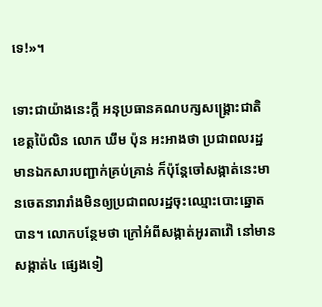ទេ!»។

ទោះជាយ៉ាងនេះក្ដី អនុប្រធានគណបក្សសង្គ្រោះជាតិ ខេត្តប៉ៃលិន លោក ឃឹម ប៉ុន អះអាងថា ប្រជាពលរដ្ឋមានឯកសារបញ្ជាក់គ្រប់គ្រាន់ ក៏ប៉ុន្តែចៅសង្កាត់នេះមានចេតនារារាំងមិនឲ្យប្រជាពលរដ្ឋចុះឈ្មោះបោះឆ្នោតបាន។ លោកបន្ថែមថា ក្រៅអំពីសង្កាត់អូរតាវ៉ៅ នៅមានសង្កាត់៤ ផ្សេងទៀ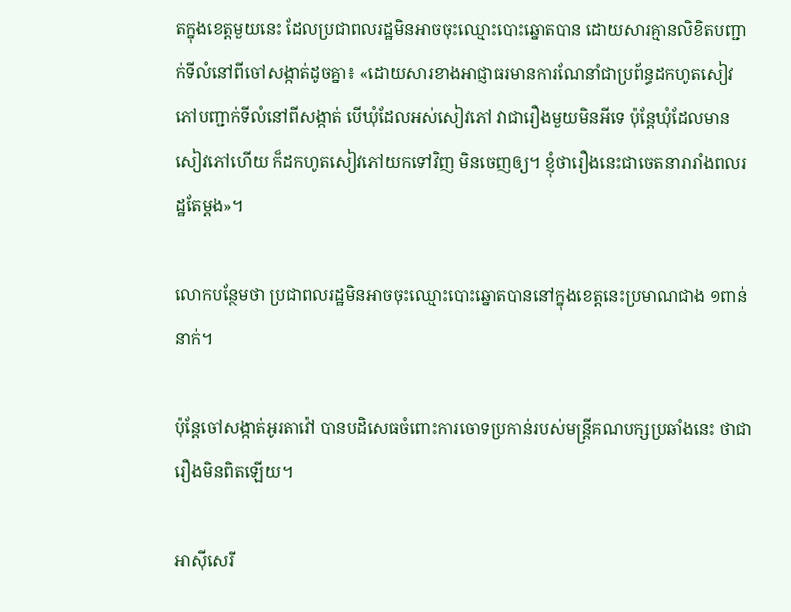តក្នុងខេត្តមួយនេះ ដែលប្រជាពលរដ្ឋមិនអាចចុះឈ្មោះបោះឆ្នោតបាន ដោយសារគ្មានលិខិតបញ្ជាក់ទីលំនៅពីចៅសង្កាត់ដូចគ្នា៖ «ដោយសារខាងអាជ្ញាធរមានការណែនាំជាប្រព័ន្ធដកហូតសៀវភៅបញ្ជាក់ទីលំនៅពីសង្កាត់ បើឃុំដែលអស់សៀវភៅ វាជារឿងមួយមិនអីទេ ប៉ុន្តែឃុំដែលមានសៀវភៅហើយ ក៏ដកហូតសៀវភៅយកទៅវិញ មិនចេញឲ្យ។ ខ្ញុំថារឿងនេះជាចេតនារារាំងពលរដ្ឋតែម្ដង»។

លោកបន្ថែមថា ប្រជាពលរដ្ឋមិនអាចចុះឈ្មោះបោះឆ្នោតបាននៅក្នុងខេត្តនេះប្រមាណជាង ១ពាន់នាក់។

ប៉ុន្តែចៅសង្កាត់អូរតាវ៉ៅ បានបដិសេធចំពោះការចោទប្រកាន់របស់មន្ត្រីគណបក្សប្រឆាំងនេះ ថាជារឿងមិនពិតឡើយ។

អាស៊ីសេរី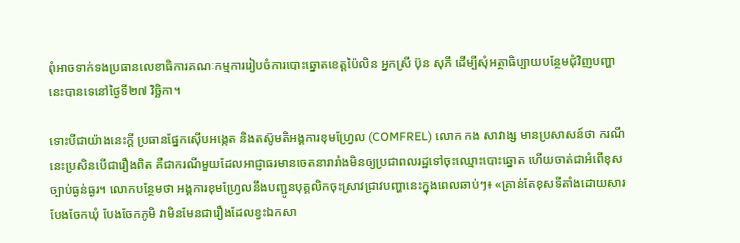ពុំអាចទាក់ទងប្រធានលេខាធិការគណៈកម្មការរៀបចំការបោះឆ្នោតខេត្តប៉ៃលិន អ្នកស្រី ប៊ុន សុភី ដើម្បីសុំអត្ថាធិប្បាយបន្ថែមជុំវិញបញ្ហានេះបានទេនៅថ្ងៃទី២៧ វិច្ឆិកា។

ទោះបីជាយ៉ាងនេះក្ដី ប្រធានផ្នែកស៊ើបអង្កេត និងតស៊ូមតិអង្គការខុមហ្វ្រែល (COMFREL) លោក កង សាវាង្ស មានប្រសាសន៍ថា ករណីនេះប្រសិនបើជារឿងពិត គឺជាករណីមួយដែលអាជ្ញាធរមានចេតនារារាំងមិនឲ្យប្រជាពលរដ្ឋទៅចុះឈ្មោះបោះឆ្នោត ហើយចាត់ជាអំពើខុសច្បាប់ធ្ងន់ធ្ងរ។ លោកបន្ថែមថា អង្គការខុមហ្វ្រែលនឹងបញ្ជូនបុគ្គលិកចុះស្រាវជ្រាវបញ្ហានេះក្នុងពេលឆាប់ៗ៖ «គ្រាន់តែខុសទីតាំងដោយសារបែងចែកឃុំ បែងចែកភូមិ វាមិនមែនជារឿងដែលខ្វះឯកសា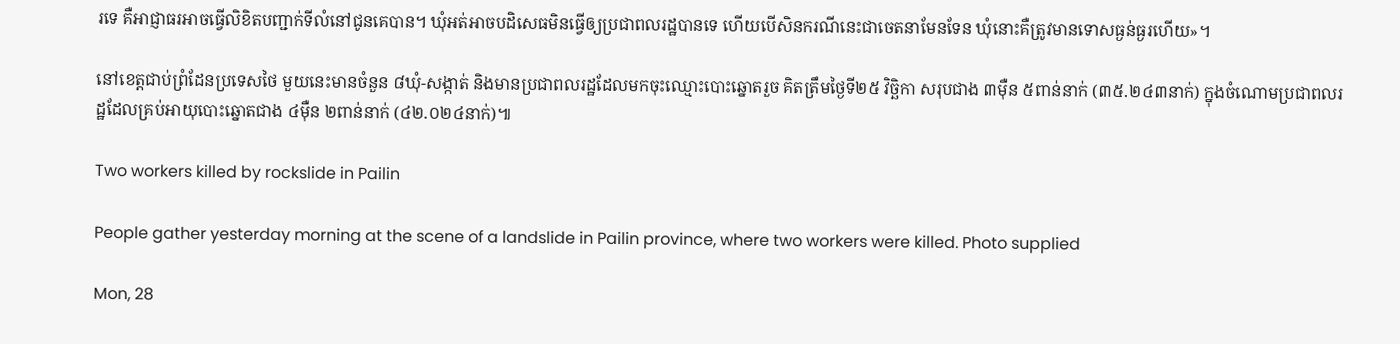រទេ គឺអាជ្ញាធរអាចធ្វើលិខិតបញ្ជាក់ទីលំនៅជូនគេបាន។ ឃុំអត់អាចបដិសេធមិនធ្វើឲ្យប្រជាពលរដ្ឋបានទេ ហើយបើសិនករណីនេះជាចេតនាមែនទែន ឃុំនោះគឺត្រូវមានទោសធ្ងន់ធ្ងរហើយ»។

នៅខេត្តជាប់ព្រំដែនប្រទេសថៃ មួយនេះមានចំនួន ៨ឃុំ-សង្កាត់ និងមានប្រជាពលរដ្ឋដែលមកចុះឈ្មោះបោះឆ្នោតរួច គិតត្រឹមថ្ងៃទី២៥ វិច្ឆិកា សរុបជាង ៣ម៉ឺន ៥ពាន់នាក់ (៣៥.២៤៣នាក់) ក្នុងចំណោមប្រជាពលរដ្ឋដែលគ្រប់អាយុបោះឆ្នោតជាង ៤ម៉ឺន ២ពាន់នាក់ (៤២.០២៤នាក់)៕

Two workers killed by rockslide in Pailin

People gather yesterday morning at the scene of a landslide in Pailin province, where two workers were killed. Photo supplied

Mon, 28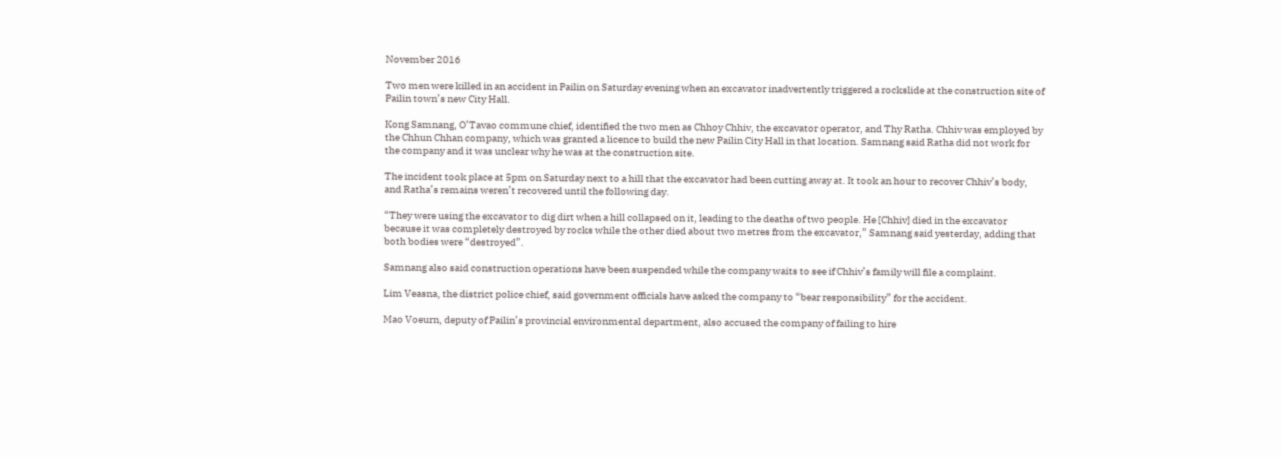November 2016

Two men were killed in an accident in Pailin on Saturday evening when an excavator inadvertently triggered a rockslide at the construction site of Pailin town’s new City Hall.

Kong Samnang, O’Tavao commune chief, identified the two men as Chhoy Chhiv, the excavator operator, and Thy Ratha. Chhiv was employed by the Chhun Chhan company, which was granted a licence to build the new Pailin City Hall in that location. Samnang said Ratha did not work for the company and it was unclear why he was at the construction site.

The incident took place at 5pm on Saturday next to a hill that the excavator had been cutting away at. It took an hour to recover Chhiv’s body, and Ratha’s remains weren’t recovered until the following day.

“They were using the excavator to dig dirt when a hill collapsed on it, leading to the deaths of two people. He [Chhiv] died in the excavator because it was completely destroyed by rocks while the other died about two metres from the excavator,” Samnang said yesterday, adding that both bodies were “destroyed”.

Samnang also said construction operations have been suspended while the company waits to see if Chhiv’s family will file a complaint.

Lim Veasna, the district police chief, said government officials have asked the company to “bear responsibility” for the accident.

Mao Voeurn, deputy of Pailin’s provincial environmental department, also accused the company of failing to hire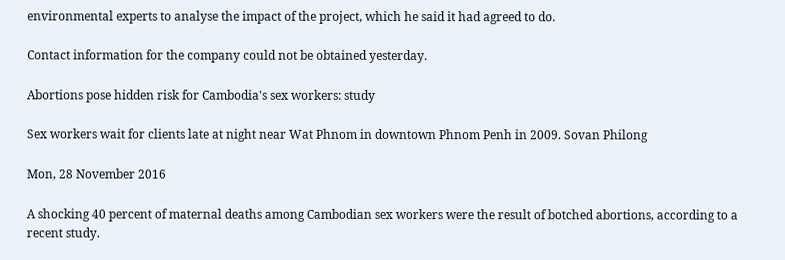environmental experts to analyse the impact of the project, which he said it had agreed to do.

Contact information for the company could not be obtained yesterday.

Abortions pose hidden risk for Cambodia's sex workers: study

Sex workers wait for clients late at night near Wat Phnom in downtown Phnom Penh in 2009. Sovan Philong

Mon, 28 November 2016

A shocking 40 percent of maternal deaths among Cambodian sex workers were the result of botched abortions, according to a recent study.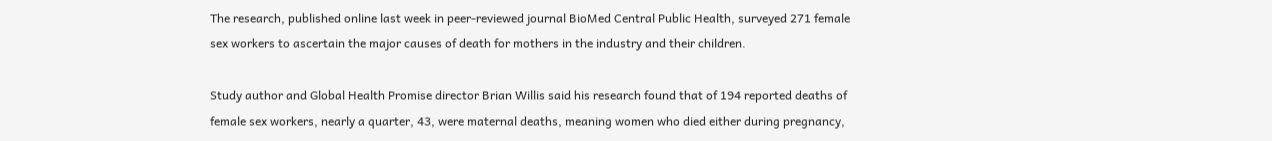The research, published online last week in peer-reviewed journal BioMed Central Public Health, surveyed 271 female sex workers to ascertain the major causes of death for mothers in the industry and their children.

Study author and Global Health Promise director Brian Willis said his research found that of 194 reported deaths of female sex workers, nearly a quarter, 43, were maternal deaths, meaning women who died either during pregnancy,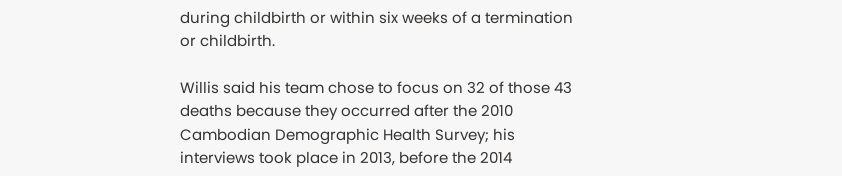during childbirth or within six weeks of a termination or childbirth.

Willis said his team chose to focus on 32 of those 43 deaths because they occurred after the 2010 Cambodian Demographic Health Survey; his interviews took place in 2013, before the 2014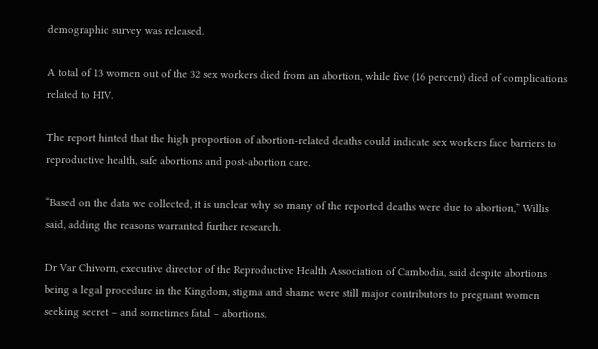demographic survey was released.

A total of 13 women out of the 32 sex workers died from an abortion, while five (16 percent) died of complications related to HIV.

The report hinted that the high proportion of abortion-related deaths could indicate sex workers face barriers to reproductive health, safe abortions and post-abortion care.

“Based on the data we collected, it is unclear why so many of the reported deaths were due to abortion,” Willis said, adding the reasons warranted further research.

Dr Var Chivorn, executive director of the Reproductive Health Association of Cambodia, said despite abortions being a legal procedure in the Kingdom, stigma and shame were still major contributors to pregnant women seeking secret – and sometimes fatal – abortions.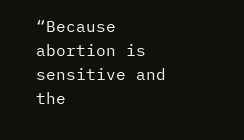“Because abortion is sensitive and the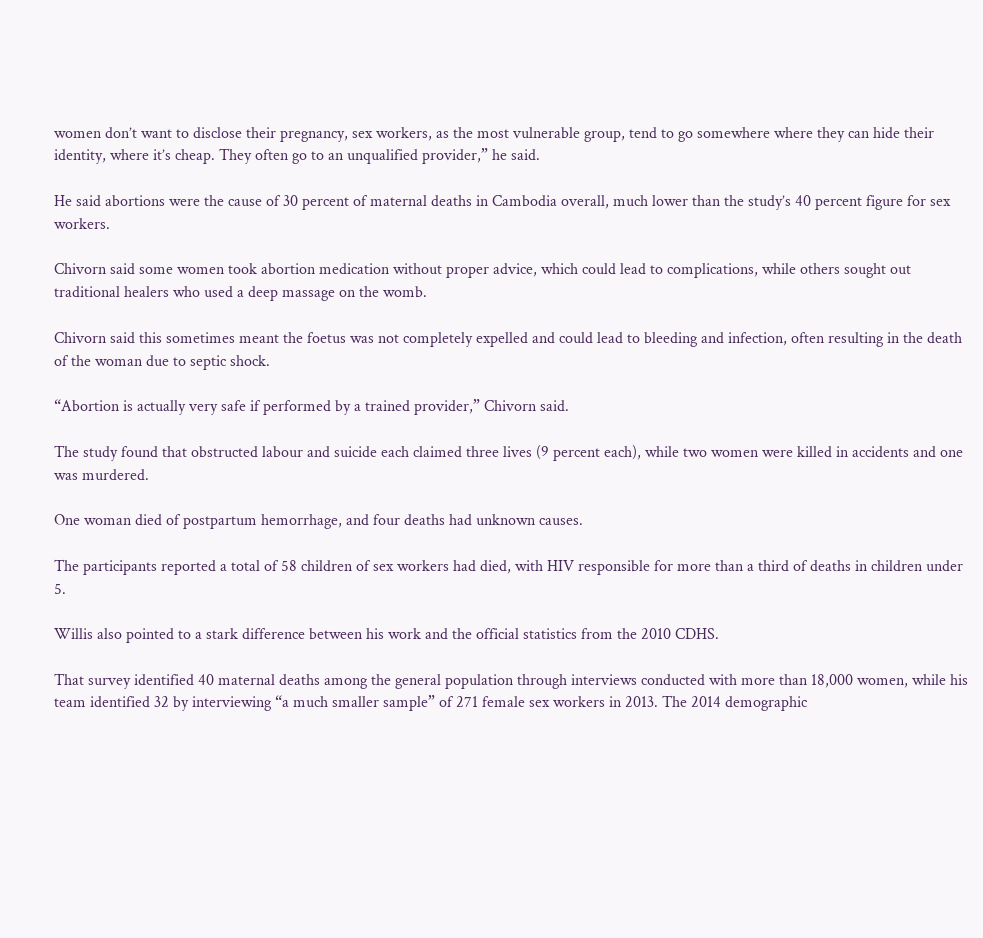women don’t want to disclose their pregnancy, sex workers, as the most vulnerable group, tend to go somewhere where they can hide their identity, where it’s cheap. They often go to an unqualified provider,” he said.

He said abortions were the cause of 30 percent of maternal deaths in Cambodia overall, much lower than the study’s 40 percent figure for sex workers.

Chivorn said some women took abortion medication without proper advice, which could lead to complications, while others sought out traditional healers who used a deep massage on the womb.

Chivorn said this sometimes meant the foetus was not completely expelled and could lead to bleeding and infection, often resulting in the death of the woman due to septic shock.

“Abortion is actually very safe if performed by a trained provider,” Chivorn said.

The study found that obstructed labour and suicide each claimed three lives (9 percent each), while two women were killed in accidents and one was murdered.

One woman died of postpartum hemorrhage, and four deaths had unknown causes.

The participants reported a total of 58 children of sex workers had died, with HIV responsible for more than a third of deaths in children under 5.

Willis also pointed to a stark difference between his work and the official statistics from the 2010 CDHS.

That survey identified 40 maternal deaths among the general population through interviews conducted with more than 18,000 women, while his team identified 32 by interviewing “a much smaller sample” of 271 female sex workers in 2013. The 2014 demographic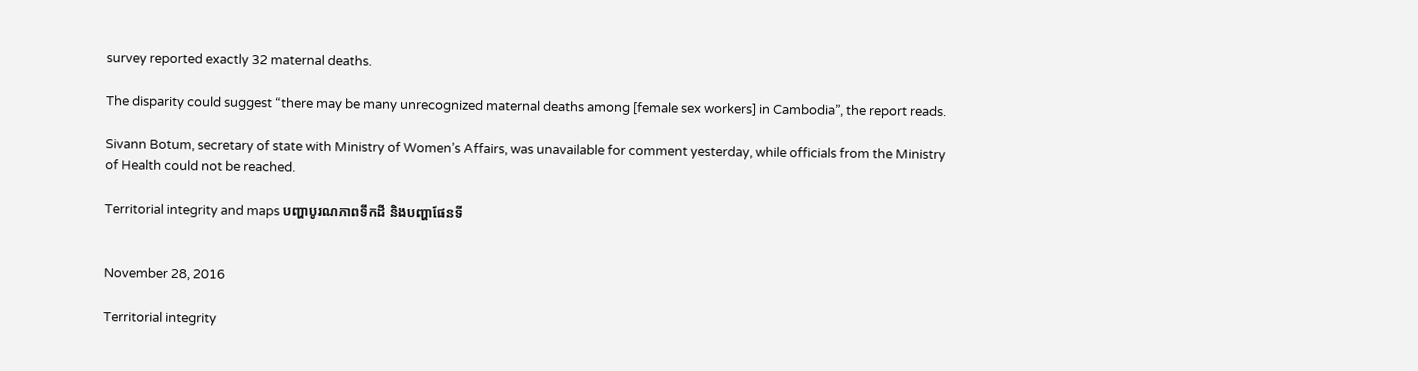survey reported exactly 32 maternal deaths.

The disparity could suggest “there may be many unrecognized maternal deaths among [female sex workers] in Cambodia”, the report reads.

Sivann Botum, secretary of state with Ministry of Women’s Affairs, was unavailable for comment yesterday, while officials from the Ministry of Health could not be reached.

Territorial integrity and maps បញ្ហាបូរណភាពទឹកដី និងបញ្ហាផែនទី


November 28, 2016

Territorial integrity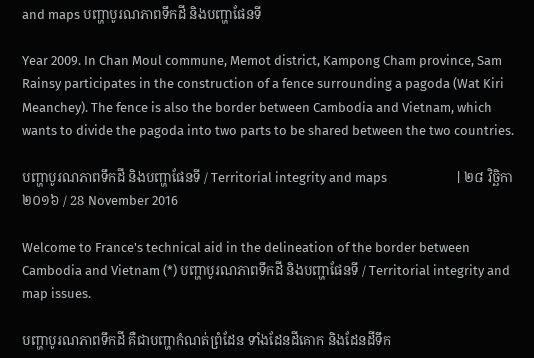and maps បញ្ហាបូរណភាពទឹកដី និងបញ្ហាផែនទី

Year 2009. In Chan Moul commune, Memot district, Kampong Cham province, Sam Rainsy participates in the construction of a fence surrounding a pagoda (Wat Kiri Meanchey). The fence is also the border between Cambodia and Vietnam, which wants to divide the pagoda into two parts to be shared between the two countries.

បញ្ហាបូរណភាពទឹកដី និងបញ្ហាផែនទី / Territorial integrity and maps                       | ២៨ វិច្ឆិកា ២០១៦ / 28 November 2016

Welcome to France's technical aid in the delineation of the border between Cambodia and Vietnam (*) បញ្ហាបូរណភាពទឹកដី និងបញ្ហាផែនទី / Territorial integrity and map issues.

បញ្ហាបូរណភាពទឹកដី គឺជាបញ្ហាកំណត់ព្រំដែន ទាំងដែនដីគោក និងដែនដីទឹក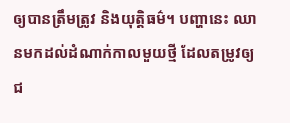ឲ្យបានត្រឹមត្រូវ និងយុត្តិធម៌។ បញ្ហានេះ ឈានមកដល់ដំណាក់កាលមួយថ្មី ដែលតម្រូវឲ្យជ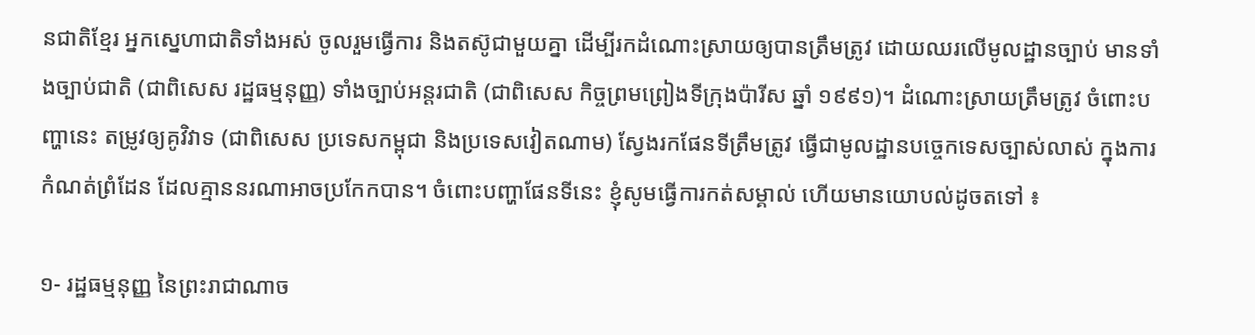នជាតិខ្មែរ អ្នកស្នេហាជាតិទាំងអស់ ចូលរួមធ្វើការ និងតស៊ូជាមួយគ្នា ដើម្បីរកដំណោះស្រាយឲ្យបានត្រឹមត្រូវ ដោយឈរលើមូលដ្ឋានច្បាប់ មានទាំងច្បាប់ជាតិ (ជាពិសេស រដ្ឋធម្មនុញ្ញ) ទាំងច្បាប់អន្តរជាតិ (ជាពិសេស កិច្ចព្រមព្រៀងទីក្រុងប៉ារីស ឆ្នាំ ១៩៩១)។ ដំណោះស្រាយត្រឹមត្រូវ ចំពោះបញ្ហានេះ តម្រូវឲ្យគូវិវាទ (ជាពិសេស ប្រទេសកម្ពុជា និងប្រទេសវៀតណាម) ស្វែងរកផែនទីត្រឹមត្រូវ ធ្វើជាមូលដ្ឋានបច្ចេកទេសច្បាស់លាស់ ក្នុងការកំណត់ព្រំដែន ដែលគ្មាននរណាអាចប្រកែកបាន។ ចំពោះបញ្ហាផែនទីនេះ ខ្ញុំសូមធ្វើការកត់សម្គាល់ ហើយមានយោបល់ដូចតទៅ ៖

១- រដ្ឋធម្មនុញ្ញ នៃព្រះរាជាណាច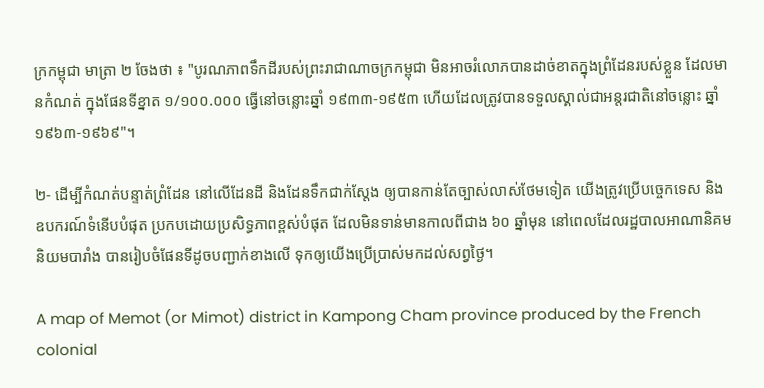ក្រកម្ពុជា មាត្រា ២ ចែងថា ៖ "បូរណភាពទឹកដីរបស់ព្រះរាជាណាចក្រកម្ពុជា មិនអាចរំលោភបានដាច់ខាតក្នុងព្រំដែនរបស់ខ្លួន ដែលមានកំណត់ ក្នុងផែនទីខ្នាត ១/១០០.០០០ ធ្វើនៅចន្លោះឆ្នាំ ១៩៣៣-១៩៥៣ ហើយដែលត្រូវបានទទួលស្គាល់ជាអន្តរជាតិនៅចន្លោះ ឆ្នាំ ១៩៦៣-១៩៦៩"។

២- ដើម្បីកំណត់បន្ទាត់ព្រំដែន នៅលើដែនដី និងដែនទឹកជាក់ស្តែង ឲ្យបានកាន់តែច្បាស់លាស់ថែមទៀត យើងត្រូវប្រើបច្ចេកទេស និងឧបករណ៍ទំនើបបំផុត ប្រកបដោយប្រសិទ្ធភាពខ្ពស់បំផុត ដែលមិនទាន់មានកាលពីជាង ៦០ ឆ្នាំមុន នៅពេលដែលរដ្ឋបាលអាណានិគមនិយមបារាំង បានរៀបចំផែនទីដូចបញ្ជាក់ខាងលើ ទុកឲ្យយើងប្រើប្រាស់មកដល់សព្វថ្ងៃ។

A map of Memot (or Mimot) district in Kampong Cham province produced by the French colonial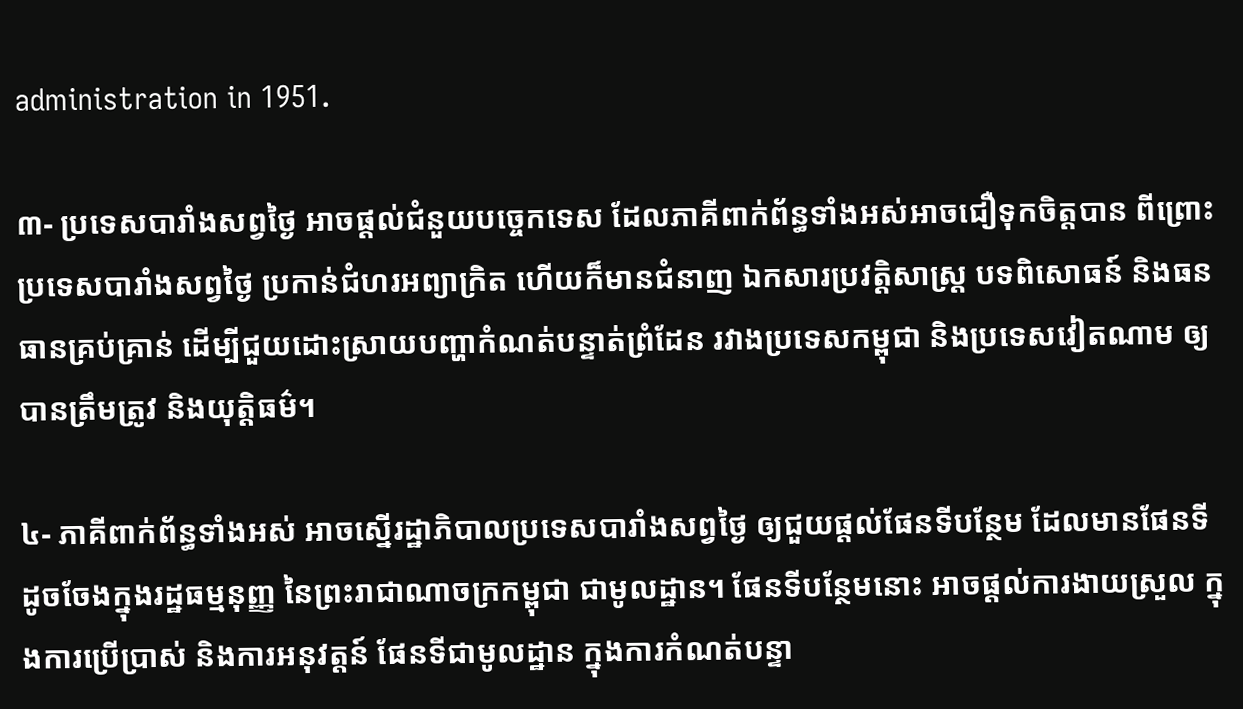administration in 1951.

៣- ប្រទេសបារាំងសព្វថ្ងៃ អាចផ្តល់ជំនួយបច្ចេកទេស ដែលភាគីពាក់ព័ន្ធទាំងអស់អាចជឿទុកចិត្តបាន ពីព្រោះប្រទេសបារាំងសព្វថ្ងៃ ប្រកាន់ជំហរអព្យាក្រិត ហើយក៏មានជំនាញ ឯកសារប្រវត្តិសាស្ត្រ បទពិសោធន៍ និងធនធានគ្រប់គ្រាន់ ដើម្បីជួយដោះស្រាយបញ្ហាកំណត់បន្ទាត់ព្រំដែន រវាងប្រទេសកម្ពុជា និងប្រទេសវៀតណាម ឲ្យបានត្រឹមត្រូវ និងយុត្តិធម៌។

៤- ភាគីពាក់ព័ន្ធទាំងអស់ អាចស្នើរដ្ឋាភិបាលប្រទេសបារាំងសព្វថ្ងៃ ឲ្យជួយផ្តល់ផែនទីបន្ថែម ដែលមានផែនទីដូចចែងក្នុងរដ្ឋធម្មនុញ្ញ នៃព្រះរាជាណាចក្រកម្ពុជា ជាមូលដ្ឋាន។ ផែនទីបន្ថែមនោះ អាចផ្តល់ការងាយស្រួល ក្នុងការប្រើប្រាស់ និងការអនុវត្តន៍ ផែនទីជាមូលដ្ឋាន ក្នុងការកំណត់បន្ទា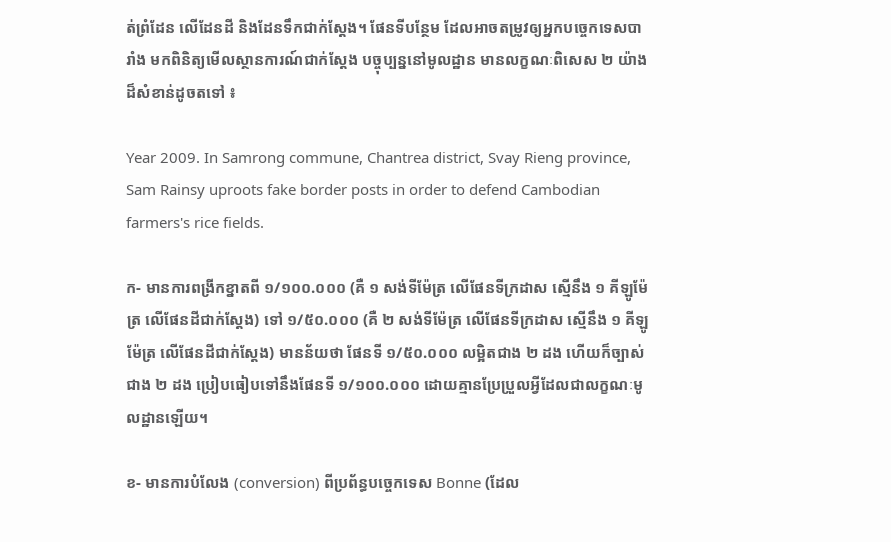ត់ព្រំដែន លើដែនដី និងដែនទឹកជាក់ស្តែង។ ផែនទីបន្ថែម ដែលអាចតម្រូវឲ្យអ្នកបច្ចេកទេសបារាំង មកពិនិត្យមើលស្ថានការណ៍ជាក់ស្តែង បច្ចុប្បន្ននៅមូលដ្ឋាន មានលក្ខណៈពិសេស ២ យ៉ាងដ៏សំខាន់ដូចតទៅ ៖

Year 2009. In Samrong commune, Chantrea district, Svay Rieng province, Sam Rainsy uproots fake border posts in order to defend Cambodian farmers's rice fields.

ក- មានការពង្រីកខ្នាតពី ១/១០០.០០០ (គឺ ១ សង់ទីម៉ែត្រ លើផែនទីក្រដាស ស្មើនឹង ១ គីឡូម៉ែត្រ លើផែនដីជាក់ស្តែង) ទៅ ១/៥០.០០០ (គឺ ២ សង់ទីម៉ែត្រ លើផែនទីក្រដាស ស្មើនឹង ១ គីឡូម៉ែត្រ លើផែនដីជាក់ស្តែង) មានន័យថា ផែនទី ១/៥០.០០០ លម្អិតជាង ២ ដង ហើយក៏ច្បាស់ជាង ២ ដង ប្រៀបធៀបទៅនឹងផែនទី ១/១០០.០០០ ដោយគ្មានប្រែប្រួលអ្វីដែលជាលក្ខណៈមូលដ្ឋានឡើយ។

ខ- មានការបំលែង (conversion) ពីប្រព័ន្ធបច្ចេកទេស Bonne (ដែល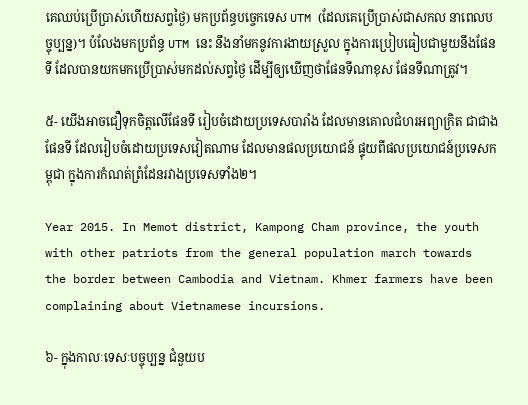គេឈប់ប្រើប្រាស់ហើយសព្វថ្ងៃ) មកប្រព័ន្ធបច្ចេកទេស UTM (ដែលគេប្រើប្រាស់ជាសកល នាពេលបច្ចុប្បន្ន)។ បំលែងមកប្រព័ន្ធ UTM នេះ នឹងនាំមកនូវការងាយស្រួល ក្នុងការប្រៀបធៀបជាមួយនឹងផែនទី ដែលបានយកមកប្រើប្រាស់មកដល់សព្វថ្ងៃ ដើម្បីឲ្យឃើញថាផែនទីណាខុស ផែនទីណាត្រូវ។

៥- យើងអាចជឿទុកចិត្តលើផែនទី រៀបចំដោយប្រទេសបារាំង ដែលមានគោលជំហរអព្យាក្រិត ជាជាងផែនទី ដែលរៀបចំដោយប្រទេសវៀតណាម ដែលមានផលប្រយោជន៍ ផ្ទុយពីផលប្រយោជន៍ប្រទេសកម្ពុជា ក្នុងការកំណត់ព្រំដែនរវាងប្រទេសទាំង២។

Year 2015. In Memot district, Kampong Cham province, the youth with other patriots from the general population march towards the border between Cambodia and Vietnam. Khmer farmers have been complaining about Vietnamese incursions.

៦- ក្នុងកាលៈទេសៈបច្ចុប្បន្ន ជំនួយប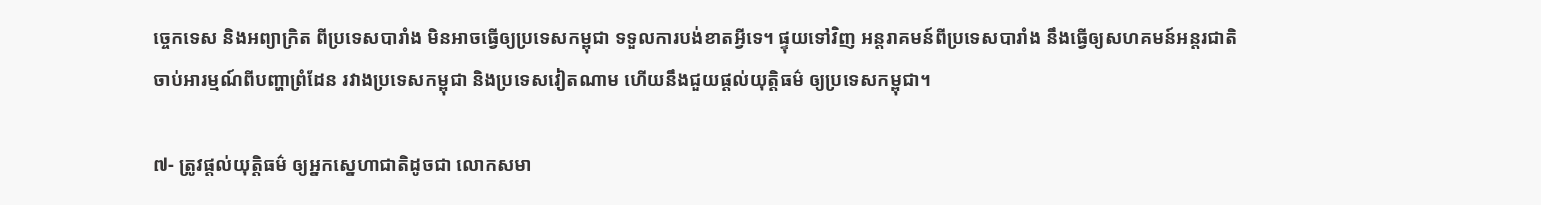ច្ចេកទេស និងអព្យាក្រិត ពីប្រទេសបារាំង មិនអាចធ្វើឲ្យប្រទេសកម្ពុជា ទទួលការបង់ខាតអ្វីទេ។ ផ្ទុយទៅវិញ អន្តរាគមន៍ពីប្រទេសបារាំង នឹងធ្វើឲ្យសហគមន៍អន្តរជាតិ ចាប់អារម្មណ៍ពីបញ្ហាព្រំដែន រវាងប្រទេសកម្ពុជា និងប្រទេសវៀតណាម ហើយនឹងជួយផ្តល់យុត្តិធម៌ ឲ្យប្រទេសកម្ពុជា។

៧- ត្រូវផ្តល់យុត្តិធម៌ ឲ្យអ្នកស្នេហាជាតិដូចជា លោកសមា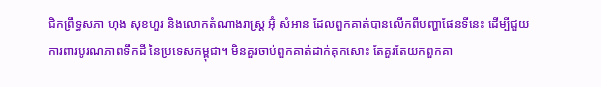ជិកព្រឹទ្ធសភា ហុង សុខហួរ និងលោកតំណាងរាស្ត្រ អ៊ុំ សំអាន ដែលពួកគាត់បានលើកពីបញ្ហាផែនទីនេះ ដើម្បីជួយការពារបូរណភាពទឹកដី នៃប្រទេសកម្ពុជា។ មិនគួរចាប់ពួកគាត់ដាក់គុកសោះ តែគួរតែយកពួកគា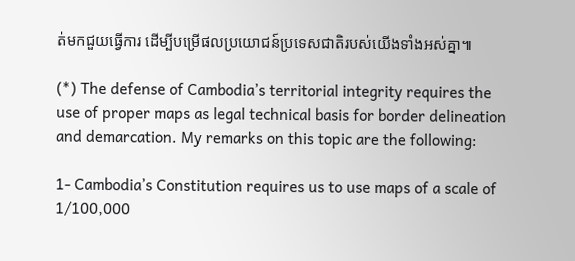ត់មកជួយធ្វើការ ដើម្បីបម្រើផលប្រយោជន៍ប្រទេសជាតិរបស់យើងទាំងអស់គ្នា៕

(*) The defense of Cambodia’s territorial integrity requires the use of proper maps as legal technical basis for border delineation and demarcation. My remarks on this topic are the following:

1- Cambodia’s Constitution requires us to use maps of a scale of 1/100,000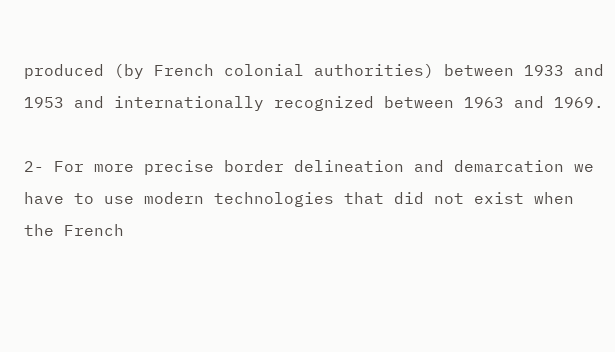produced (by French colonial authorities) between 1933 and 1953 and internationally recognized between 1963 and 1969.

2- For more precise border delineation and demarcation we have to use modern technologies that did not exist when the French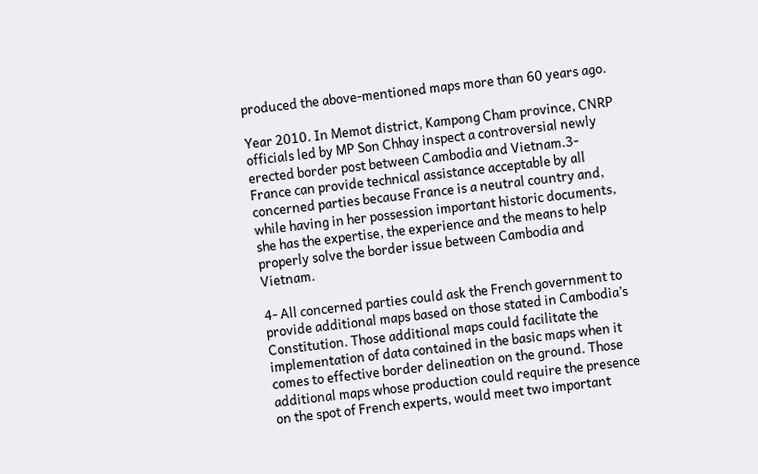produced the above-mentioned maps more than 60 years ago.

Year 2010. In Memot district, Kampong Cham province, CNRP officials led by MP Son Chhay inspect a controversial newly erected border post between Cambodia and Vietnam.3- France can provide technical assistance acceptable by all concerned parties because France is a neutral country and, while having in her possession important historic documents, she has the expertise, the experience and the means to help properly solve the border issue between Cambodia and Vietnam.

4- All concerned parties could ask the French government to provide additional maps based on those stated in Cambodia’s Constitution. Those additional maps could facilitate the implementation of data contained in the basic maps when it comes to effective border delineation on the ground. Those additional maps whose production could require the presence on the spot of French experts, would meet two important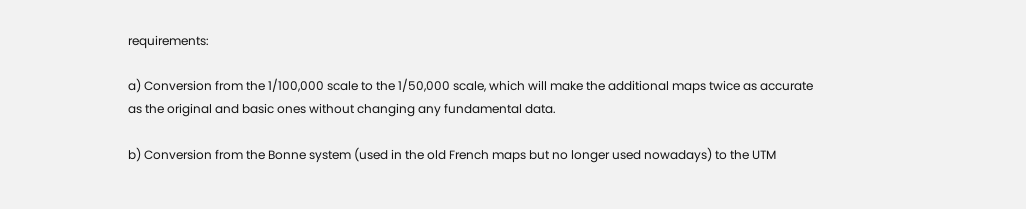requirements:

a) Conversion from the 1/100,000 scale to the 1/50,000 scale, which will make the additional maps twice as accurate as the original and basic ones without changing any fundamental data.

b) Conversion from the Bonne system (used in the old French maps but no longer used nowadays) to the UTM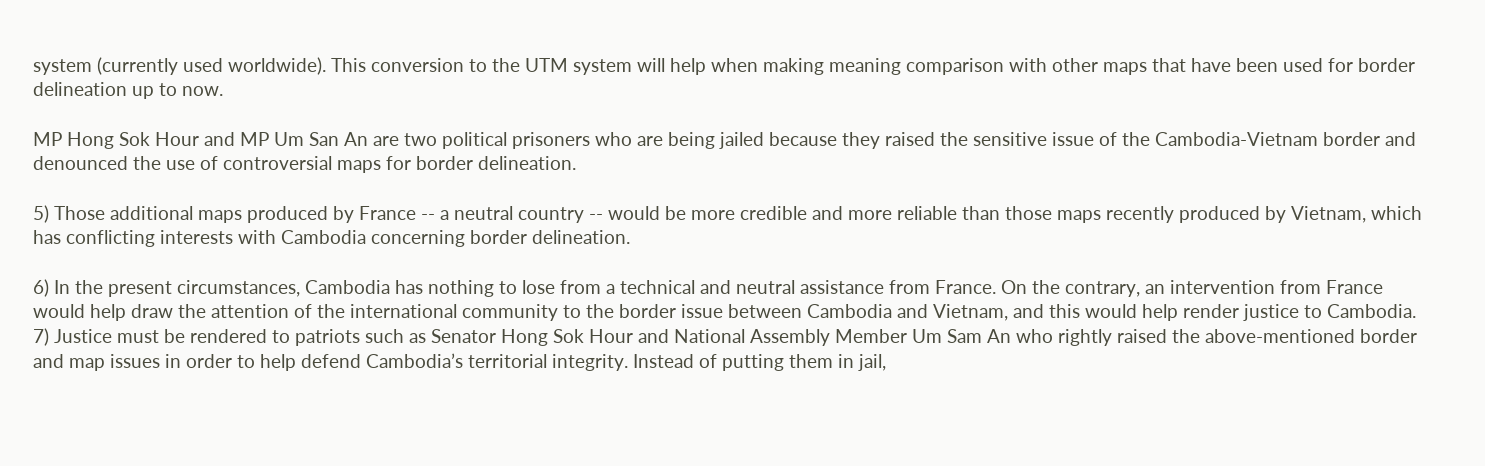system (currently used worldwide). This conversion to the UTM system will help when making meaning comparison with other maps that have been used for border delineation up to now.

MP Hong Sok Hour and MP Um San An are two political prisoners who are being jailed because they raised the sensitive issue of the Cambodia-Vietnam border and denounced the use of controversial maps for border delineation.

5) Those additional maps produced by France -- a neutral country -- would be more credible and more reliable than those maps recently produced by Vietnam, which has conflicting interests with Cambodia concerning border delineation.

6) In the present circumstances, Cambodia has nothing to lose from a technical and neutral assistance from France. On the contrary, an intervention from France would help draw the attention of the international community to the border issue between Cambodia and Vietnam, and this would help render justice to Cambodia. 7) Justice must be rendered to patriots such as Senator Hong Sok Hour and National Assembly Member Um Sam An who rightly raised the above-mentioned border and map issues in order to help defend Cambodia’s territorial integrity. Instead of putting them in jail,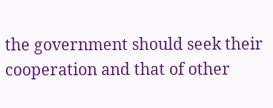the government should seek their cooperation and that of other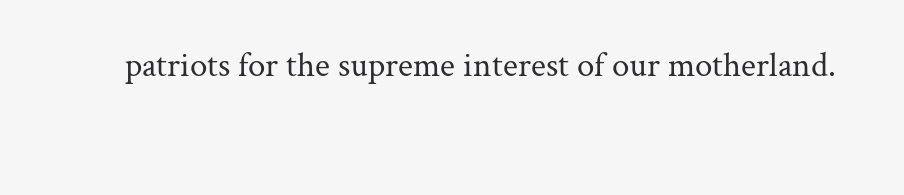patriots for the supreme interest of our motherland.